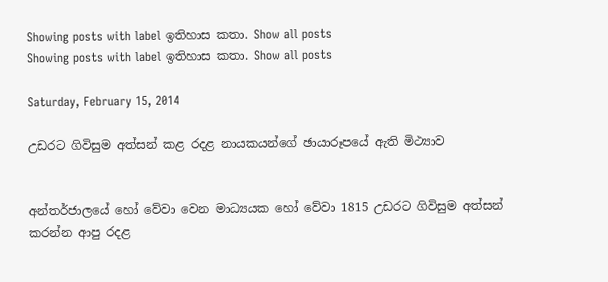Showing posts with label ඉතිහාස කතා. Show all posts
Showing posts with label ඉතිහාස කතා. Show all posts

Saturday, February 15, 2014

උඩරට ගිවිසුම අත්සන් කළ රදළ නායකයන්ගේ ඡායාරූපයේ ඇති මිථ්‍යාව


අන්තර්ජාලයේ හෝ වේවා වෙන මාධ්‍යයක හෝ වේවා 1815 උඩරට ගිවිසුම අත්සන් කරන්න ආපු රදළ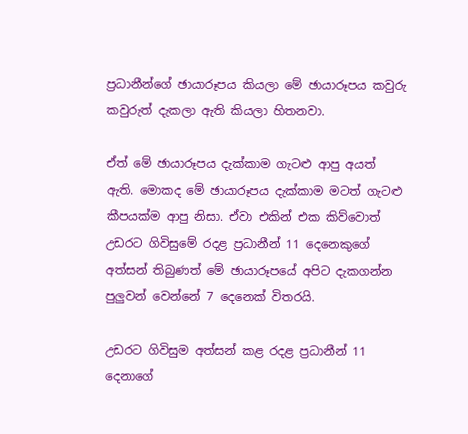ප්‍රධානීන්ගේ ඡායාරූපය කියලා මේ ඡායාරූපය කවුරු කවුරුත් දැකලා ඇති කියලා හිතනවා.

ඒත් මේ ඡායාරූපය දැක්කාම ගැටළු ආපු අයත් ඇති. මොකද මේ ඡායාරූපය දැක්කාම මටත් ගැටළු කීපයක්ම ආපු නිසා. ඒවා එකින් එක කිව්වොත් උඩරට ගිවිසුමේ රදළ ප්‍රධානීන් 11 දෙනෙකුගේ අත්සන් තිබුණත් මේ ඡායාරූපයේ අපිට දැකගන්න පුලුවන් වෙන්නේ 7 දෙනෙක් විතරයි.

උඩරට ගිවිසුම අත්සන් කළ රදළ ප්‍රධානීන් 11 දෙනාගේ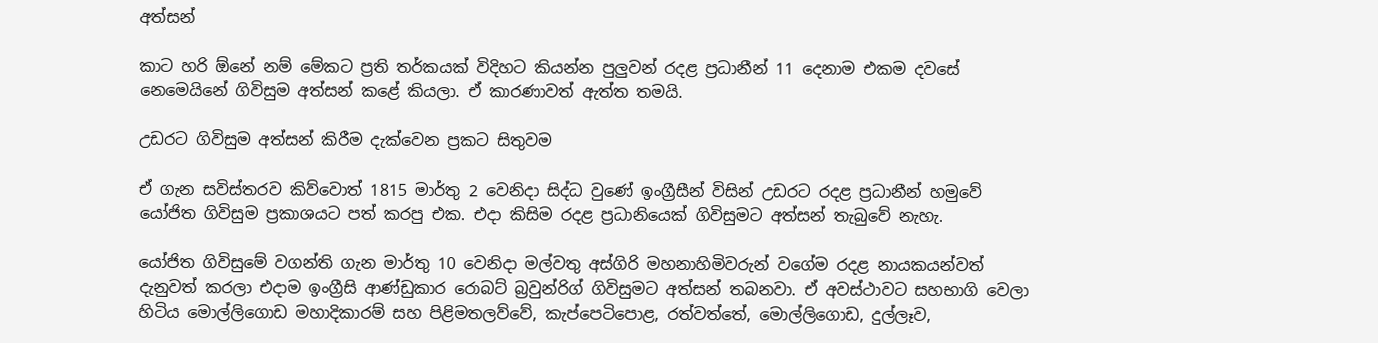අත්සන්

කාට හරි ඕනේ නම් මේකට ප්‍රති තර්කයක් විදිහට කියන්න පුලුවන් රදළ ප්‍රධානීන් 11 දෙනාම එකම දවසේ නෙමෙයිනේ ගිවිසුම අත්සන් කළේ කියලා. ඒ කාරණාවත් ඇත්ත තමයි.

උඩරට ගිවිසුම අත්සන් කිරීම දැක්වෙන ප්‍රකට සිතුවම

ඒ ගැන සවිස්තරව කිව්වොත් 1815 මාර්තු 2 වෙනිදා සිද්ධ වුණේ ඉංග්‍රීසීන් විසින් උඩරට රදළ ප්‍රධානීන් හමුවේ යෝජිත ගිවිසුම ප්‍රකාශයට පත් කරපු එක. එදා කිසිම රදළ ප්‍රධානියෙක් ගිවිසුමට අත්සන් තැබුවේ නැහැ.

යෝජිත ගිවිසුමේ වගන්ති ගැන මාර්තු 10 වෙනිදා මල්වතු අස්ගිරි මහනාහිමිවරුන් වගේම රදළ නායකයන්වත් දැනුවත් කරලා එදාම ඉංග්‍රීසි ආණ්ඩුකාර රොබට් බ්‍රවුන්රිග් ගිවිසුමට අත්සන් තබනවා. ඒ අවස්ථාවට සහභාගි වෙලා හිටිය මොල්ලිගොඩ මහාදිකාරම් සහ පිළිමතලව්වේ, කැප්පෙටිපොළ, රත්වත්තේ, මොල්ලිගොඩ, දුල්ලෑව,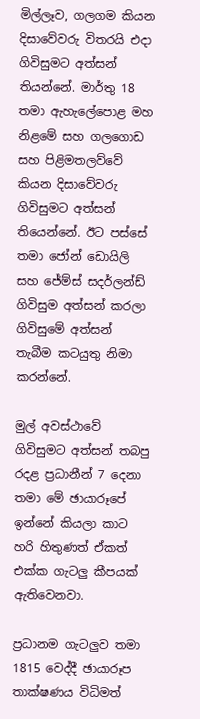මිල්ලෑව, ගලගම කියන දිසාවේවරු විතරයි එදා ගිවිසුමට අත්සන් තියන්නේ. මාර්තු 18 තමා ඇහැලේපොළ මහ නිළමේ සහ ගලගොඩ සහ පිළිමතලව්වේ කියන දිසාවේවරු ගිවිසුමට අත්සන් තියෙන්නේ. ඊට පස්සේ තමා ජෝන් ඩොයිලි සහ ජේම්ස් සදර්ලන්ඩ් ගිවිසුම අත්සන් කරලා ගිවිසුමේ අත්සන් තැබීම කටයුතු නිමා කරන්නේ.

මුල් අවස්ථාවේ ගිවිසුමට අත්සන් තබපු රදළ ප්‍රධානීන් 7 දෙනා තමා මේ ඡායාරූපේ ඉන්නේ කියලා කාට හරි හිතුණත් ඒකත් එක්ක ගැටලු කීපයක් ඇතිවෙනවා.

ප්‍රධානම ගැටලුව තමා 1815 වෙද්දී ඡායාරූප තාක්ෂණය විධිමත්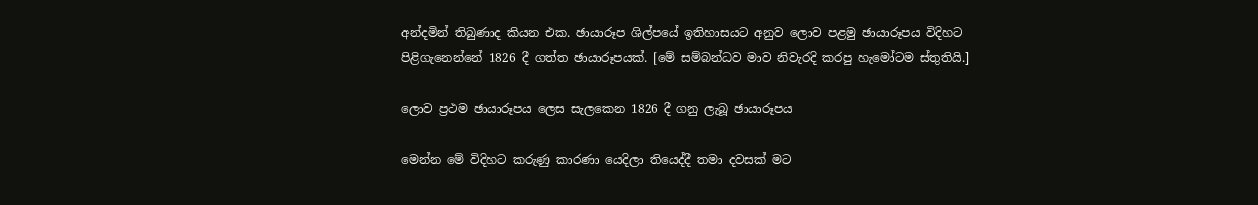අන්දමින් තිබුණාද කියන එක. ඡායාරූප ශිල්පයේ ඉතිහාසයට අනුව ලොව පළමු ඡායාරූපය විදිහට පිළිගැනෙන්නේ 1826 දී ගත්ත ඡායාරූපයක්. [මේ සම්බන්ධව මාව නිවැරදි කරපු හැමෝටම ස්තුතියි.]

ලොව ප්‍රථම ඡායාරූපය ලෙස සැලකෙන 1826 දී ගනු ලැබූ ඡායාරූපය

මෙන්න මේ විදිහට කරුණු කාරණා යෙදිලා තියෙද්දී තමා දවසක් මට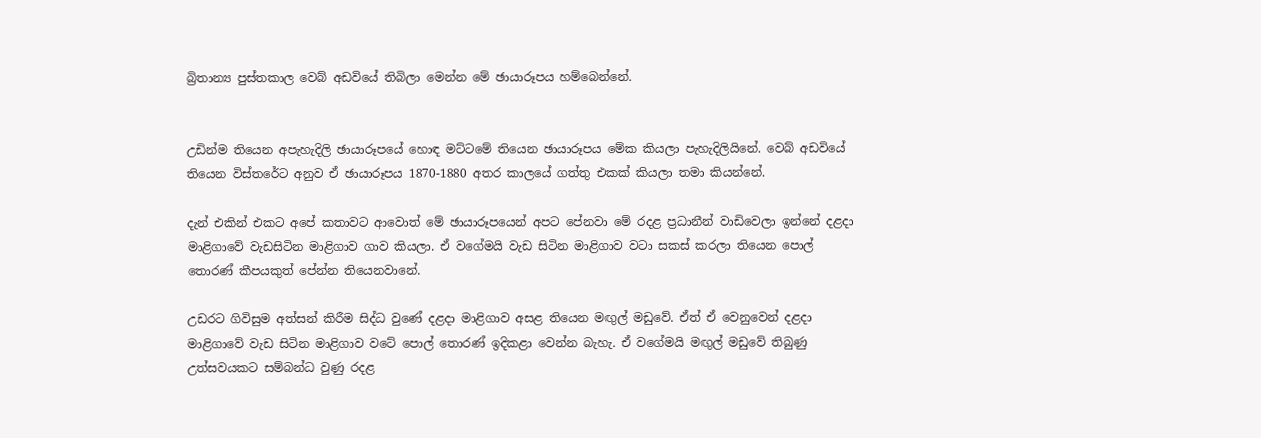බ්‍රිතාන්‍ය පුස්තකාල වෙබ් අඩවියේ තිබිලා මෙන්න මේ ඡායාරූපය හම්බෙන්නේ.


උඩින්ම තියෙන අපැහැදිලි ඡායාරූපයේ හොඳ මට්ටමේ තියෙන ඡායාරූපය මේක කියලා පැහැදිලියිනේ. වෙබ් අඩවියේ තියෙන විස්තරේට අනුව ඒ ඡායාරූපය 1870-1880 අතර කාලයේ ගත්තු එකක් කියලා තමා කියන්නේ.

දැන් එකින් එකට අපේ කතාවට ආවොත් මේ ඡායාරූපයෙන් අපට පේනවා මේ රදළ ප්‍රධානීන් වාඩිවෙලා ඉන්නේ දළදා මාළිගාවේ වැඩසිටින මාළිගාව ගාව කියලා. ඒ වගේමයි වැඩ සිටින මාළිගාව වටා සකස් කරලා තියෙන පොල් තොරණ් කීපයකුත් පේන්න තියෙනවානේ.

උඩරට ගිවිසුම අත්සන් කිරීම සිද්ධ වුණේ දළදා මාළිගාව අසළ තියෙන මඟුල් මඩුවේ. ඒත් ඒ වෙනුවෙන් දළදා මාළිගාවේ වැඩ සිටින මාළිගාව වටේ පොල් තොරණ් ඉදිකළා වෙන්න බැහැ. ඒ වගේමයි මඟුල් මඩුවේ තිබුණු උත්සවයකට සම්බන්ධ වුණු රදළ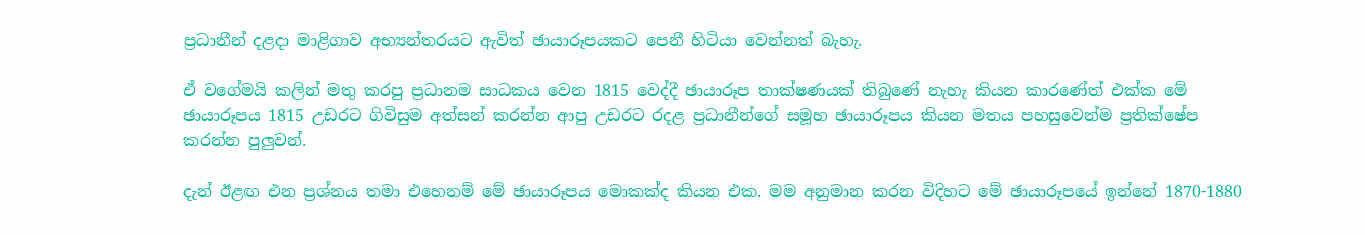ප්‍රධානීන් දළදා මාළිගාව අභ්‍යන්තරයට ඇවිත් ඡායාරූපයකට පෙනී හිටියා වෙන්නත් බැහැ.

ඒ වගේමයි කලින් මතු කරපු ප්‍රධානම සාධකය වෙන 1815 වෙද්දී ඡායාරූප තාක්ෂණයක් තිබුණේ නැහැ කියන කාරණේත් එක්ක මේ ඡායාරූපය 1815 උඩරට ගිවිසුම අත්සන් කරන්න ආපු උඩරට රදළ ප්‍රධානීන්ගේ සමූහ ඡායාරූපය කියන මතය පහසුවෙන්ම ප්‍රතික්ෂේප කරන්න පුලුවන්.

දැන් ඊළඟ එන ප්‍රශ්නය තමා එහෙනම් මේ ඡායාරූපය මොකක්ද කියන එක. මම අනුමාන කරන විදිහට මේ ඡායාරූපයේ ඉන්නේ 1870-1880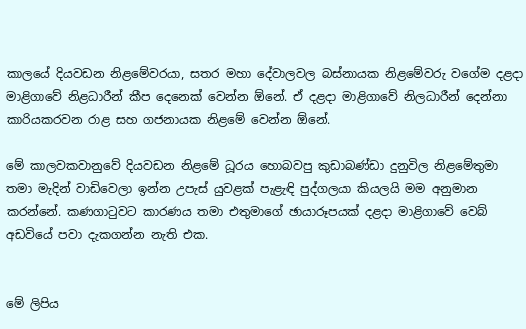කාලයේ දියවඩන නිළමේවරයා, සතර මහා දේවාලවල බස්නායක නිළමේවරු වගේම දළදා මාළිගාවේ නිළධාරීන් කීප දෙනෙක් වෙන්න ඕනේ. ඒ දළදා මාළිගාවේ නිලධාරීන් දෙන්නා කාරියකරවන රාළ සහ ගජනායක නිළමේ වෙන්න ඕනේ.

මේ කාලවකවානුවේ දියවඩන නිළමේ ධූරය හොබවපු කුඩාබණ්ඩා දුනුවිල නිළමේතුමා තමා මැදින් වාඩිවෙලා ඉන්න උපැස් යුවළක් පැළැඳි පුද්ගලයා කියලයි මම අනුමාන කරන්නේ. කණගාටුවට කාරණය තමා එතුමාගේ ඡායාරූපයක් දළදා මාළිගාවේ වෙබ් අඩවියේ පවා දැකගන්න නැති එක.


මේ ලිපිය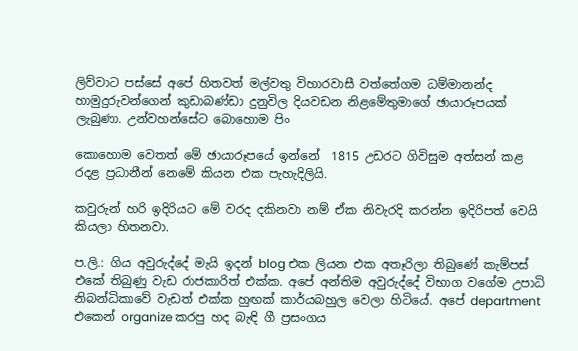ලිව්වාට පස්සේ අපේ හිතවත් මල්වතු විහාරවාසී වත්තේගම ධම්මානන්ද හාමුදුරුවන්ගෙන් කුඩාබණ්ඩා දුනුවිල දියවඩන නිළමේතුමාගේ ඡායාරූපයක් ලැබුණා. උන්වහන්සේට බොහොම පිං

කොහොම වෙතත් මේ ඡායාරූපයේ ඉන්නේ  1815 උඩරට ගිවිසුම අත්සන් කළ රදළ ප්‍රධානීන් නෙමේ කියන එක පැහැදිලියි.

කවුරුන් හරි ඉදිරියට මේ වරද දකිනවා නම් ඒක නිවැරදි කරන්න ඉදිරිපත් වෙයි කියලා හිතනවා.

ප.ලි.: ගිය අවුරුද්දේ මැයි ඉදන් blog එක ලියන එක අතෑරිලා තිබුණේ කැම්පස් එකේ තිබුණු වැඩ රාජකාරිත් එක්ක. අපේ අන්තිම අවුරුද්දේ විභාග වගේම උපාධි නිබන්ධිකාවේ වැඩත් එක්ක හුඟක් කාර්යබහුල වෙලා හිටියේ. අපේ department එකෙන් organize කරපු හද බැඳි ගී ප්‍රසංගය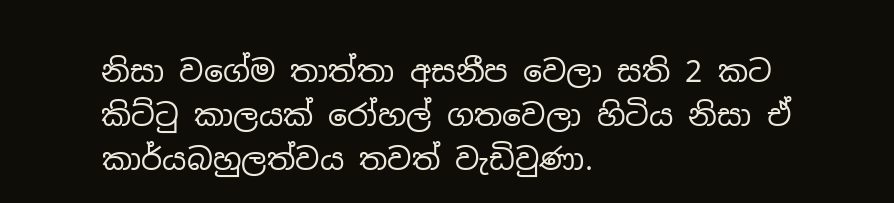නිසා වගේම තාත්තා අසනීප වෙලා සති 2 කට කිට්ටු කාලයක් රෝහල් ගතවෙලා හිටිය නිසා ඒ කාර්යබහුලත්වය තවත් වැඩිවුණා.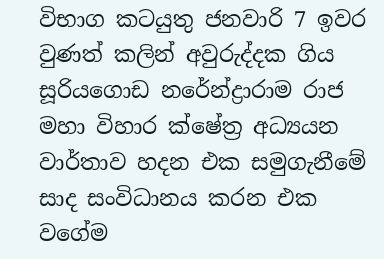විභාග කටයුතු ජනවාරි 7 ඉවර වුණත් කලින් අවුරුද්දක ගිය සූරියගොඩ නරේන්ද්‍රාරාම රාජ මහා විහාර ක්ෂේත්‍ර අධ්‍යයන වාර්තාව හදන එක සමුගැනීමේ සාද සංවිධානය කරන එක වගේම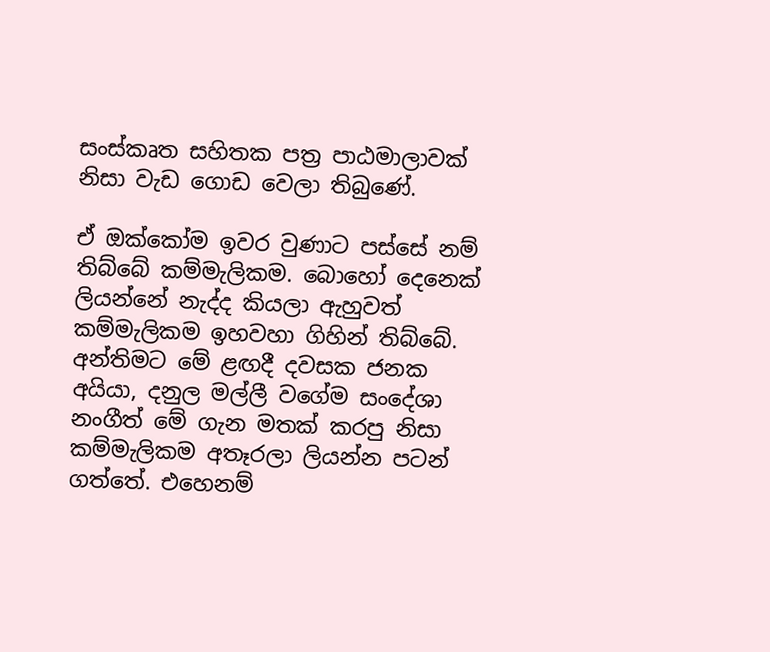සංස්කෘත සහිතක පත්‍ර පාඨමාලාවක් නිසා වැඩ ගොඩ වෙලා තිබුණේ.

ඒ ඔක්කෝම ඉවර වුණාට පස්සේ නම් තිබ්බේ කම්මැලිකම. බොහෝ දෙනෙක් ලියන්නේ නැද්ද කියලා ඇහුවත් කම්මැලිකම ඉහවහා ගිහින් තිබ්බේ. අන්තිමට මේ ළඟදී දවසක ජනක අයියා, දනුල මල්ලී වගේම සංදේශා නංගීත් මේ ගැන මතක් කරපු නිසා කම්මැලිකම අතෑරලා ලියන්න පටන් ගත්තේ. එහෙනම්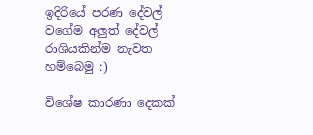ඉදිරියේ පරණ දේවල් වගේම අලුත් දේවල් රාශියකින්ම නැවත හම්බෙමු :)

විශේෂ කාරණා දෙකක්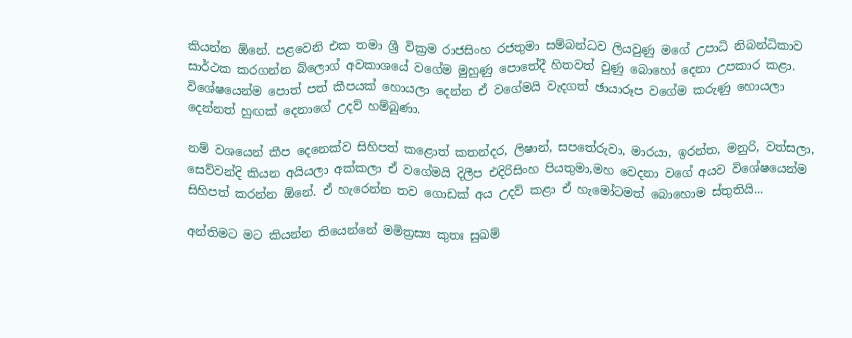කියන්න ඕනේ. පළවෙනි එක තමා ශ්‍රී වික්‍රම රාජසිංහ රජතුමා සම්බන්ධව ලියවුණු මගේ උපාධි නිබන්ධිකාව සාර්ථක කරගන්න බ්ලොග් අවකාශයේ වගේම මුහුණු පොතේදී හිතවත් වුණු බොහෝ දෙනා උපකාර කළා. විශේෂයෙන්ම පොත් පත් කීපයක් හොයලා දෙන්න ඒ වගේමයි වැදගත් ඡායාරූප වගේම කරුණු හොයලා දෙන්නත් හුඟක් දෙනාගේ උදව් හම්බුණා.

නම් වශයෙන් කීප දෙනෙක්ව සිහිපත් කළොත් කතන්දර, ලිෂාන්, සපතේරුවා, මාරයා, ඉරන්ත, මනුරි, වත්සලා, සෙව්වන්දි කියන අයියලා අක්කලා ඒ වගේමයි දිලීප එදිරිසිංහ පියතුමා,මහ වෙදනා වගේ අයව විශේෂයෙන්ම සිහිපත් කරන්න ඕනේ. ඒ හැරෙන්න තව ගොඩක් අය උදව් කළා ඒ හැමෝටමත් බොහොම ස්තුතියි...

අන්තිමට මට කියන්න තියෙන්නේ මමිත්‍රස්‍ය කුතඃ සුඛම්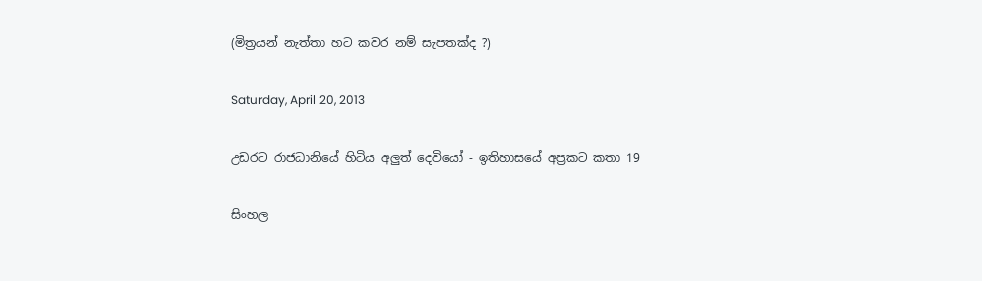(මිත්‍රයන් නැත්තා හට කවර නම් සැපතක්ද ?)

Saturday, April 20, 2013

උඩරට රාජධානියේ හිටිය අලුත් දෙවියෝ - ඉතිහාසයේ අප්‍රකට කතා 19

සිංහල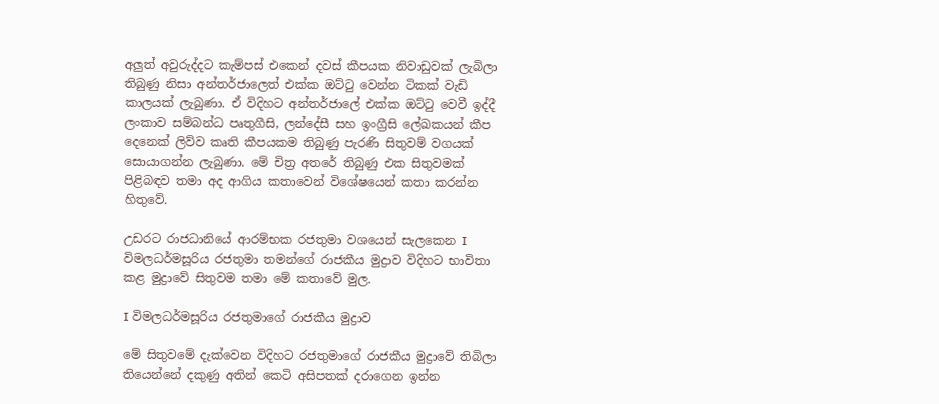අලුත් අවුරුද්දට කැම්පස් එකෙන් දවස් කීපයක නිවාඩුවක් ලැබිලා තිබුණු නිසා අන්තර්ජාලෙත් එක්ක ඔට්ටු වෙන්න ටිකක් වැඩි කාලයක් ලැබුණා. ඒ විදිහට අන්තර්ජාලේ එක්ක ඔට්ටු වෙවී ඉද්දී ලංකාව සම්බන්ධ පෘතුගීසි, ලන්දේසී සහ ඉංග්‍රීසි ලේඛකයන් කීප දෙනෙක් ලිව්ව කෘති කීපයකම තිබුණු පැරණි සිතුවම් වගයක් සොයාගන්න ලැබුණා. මේ චිත්‍ර අතරේ තිබුණු එක සිතුවමක් පිළිබඳව තමා අද ආගිය කතාවෙන් විශේෂයෙන් කතා කරන්න හිතුවේ.

උඩරට රාජධානියේ ආරම්භක රජතුමා වශයෙන් සැලකෙන I විමලධර්මසූරිය රජතුමා තමන්ගේ රාජකීය මුද්‍රාව විදිහට භාවිතා කළ මුද්‍රාවේ සිතුවම තමා මේ කතාවේ මුල.

I විමලධර්මසූරිය රජතුමාගේ රාජකීය මුද්‍රාව

මේ සිතුවමේ දැක්වෙන විදිහට රජතුමාගේ රාජකීය මුද්‍රාවේ තිබිලා තියෙන්නේ දකුණු අතින් කෙටි අසිපතක් දරාගෙන ඉන්න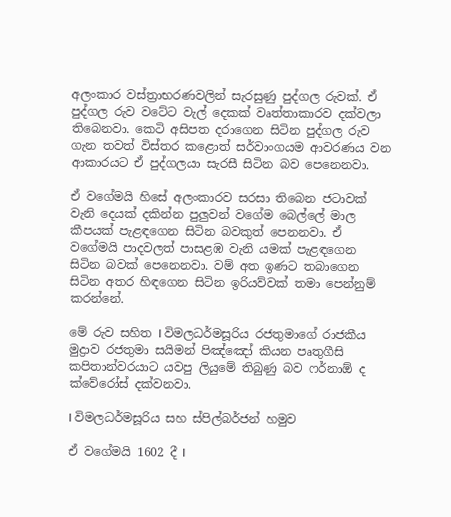අලංකාර වස්ත්‍රාභරණවලින් සැරසුණු පුද්ගල රුවක්. ඒ පුද්ගල රුව වටේට වැල් දෙකක් වෘත්තාකාරව දක්වලා තිබෙනවා. කෙටි අසිපත දරාගෙන සිටින පුද්ගල රුව ගැන තවත් විස්තර කළොත් සර්වාංගයම ආවරණය වන ආකාරයට ඒ පුද්ගලයා සැරසී සිටින බව පෙනෙනවා.

ඒ වගේමයි හිසේ අලංකාරව සරසා තිබෙන ජටාවක් වැනි දෙයක් දකින්න පුලුවන් වගේම බෙල්ලේ මාල කීපයක් පැළඳගෙන සිටින බවකුත් පෙනනවා. ඒ වගේමයි පාදවලත් පාසළඹ වැනි යමක් පැළඳගෙන සිටින බවක් පෙනෙනවා. වම් අත ඉණට තබාගෙන සිටින අතර හිඳගෙන සිටින ඉරියව්වක් තමා පෙන්නුම් කරන්නේ.

මේ රුව සහිත I විමලධර්මසූරිය රජතුමාගේ රාජකීය මුද්‍රාව රජතුමා සයිමන් පිඤ්ඤෝ කියන පෘතුගීසි කපිතාන්වරයාට යවපු ලියුමේ තිබුණු බව ෆර්නාඕ ද ක්වේරෝස් දක්වනවා.

I විමලධර්මසූරිය සහ ස්පිල්බර්ජන් හමුව

ඒ වගේමයි 1602 දී I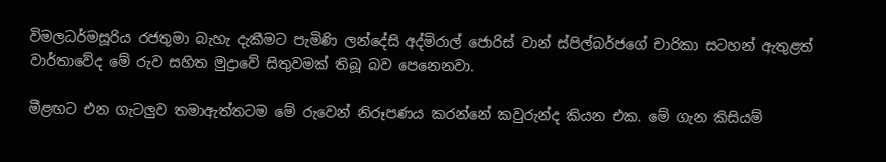විමලධර්මසූරිය රජතුමා බැහැ දැකීමට පැමිණි ලන්දේසි අද්මිරාල් ජොරිස් වාන් ස්පිල්බර්ජගේ චාරිකා සටහන් ඇතුළත් වාර්තාවේද මේ රුව සහිත මුද්‍රාවේ සිතුවමක් තිබූ බව පෙනෙනවා.

මීළඟට එන ගැටලුව තමාඇත්තටම මේ රුවෙන් නිරූපණය කරන්නේ කවුරුන්ද කියන එක. මේ ගැන කිසියම්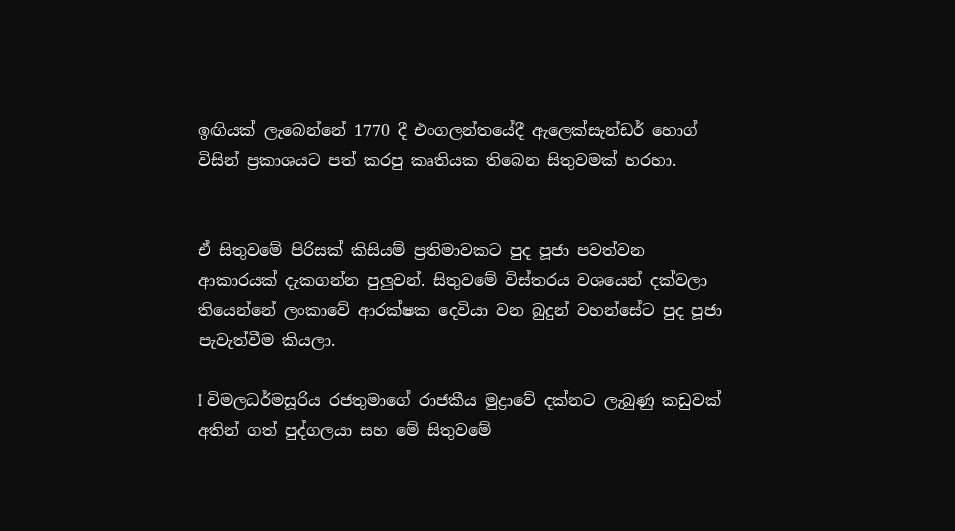ඉඟියක් ලැබෙන්නේ 1770 දී එංගලන්තයේදී ඇලෙක්සැන්ඩර් හොග් විසින් ප්‍රකාශයට පත් කරපු කෘතියක තිබෙන සිතුවමක් හරහා.


ඒ සිතුවමේ පිරිසක් කිසියම් ප්‍රතිමාවකට පුද පූජා පවත්වන ආකාරයක් දැකගන්න පුලුවන්. සිතුවමේ විස්තරය වශයෙන් දක්වලා තියෙන්නේ ලංකාවේ ආරක්ෂක දෙවියා වන බුදුන් වහන්සේට පුද පූජා පැවැත්වීම කියලා.

I විමලධර්මසූරිය රජතුමාගේ රාජකීය මුද්‍රාවේ දක්නට ලැබුණු කඩුවක් අතින් ගත් පුද්ගලයා සහ මේ සිතුවමේ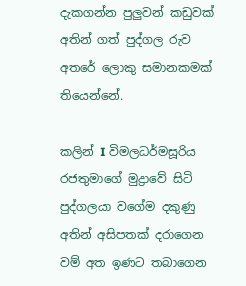දැකගන්න පුලුවන් කඩුවක් අතින් ගත් පුද්ගල රුව අතරේ ලොකු සමානකමක් තියෙන්නේ.

කලින් I විමලධර්මසූරිය රජතුමාගේ මුද්‍රාවේ සිටි පුද්ගලයා වගේම දකුණු අතින් අසිපතක් දරාගෙන වම් අත ඉණට තබාගෙන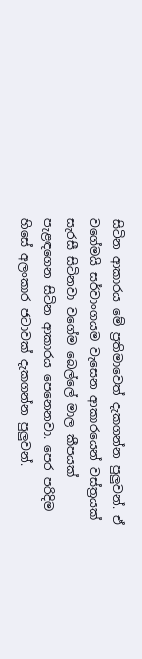සිටින ආකාරය මේ ප්‍රතිමාවෙත් දැකගන්න පුලුවන්. ඒ වගේමයි සර්වාංගයම වැසෙන ආකාරයෙන් වස්ත්‍රයක් සැරසී සිටිනවා වගේම බෙල්ලේ මාල කීපයක් පැළඳගෙන සිටින ආකාරය පෙනෙනවා. පෙර පරිදිම හිසේ අලංකාර ජටාවක් දැකගන්න පුලුවන්.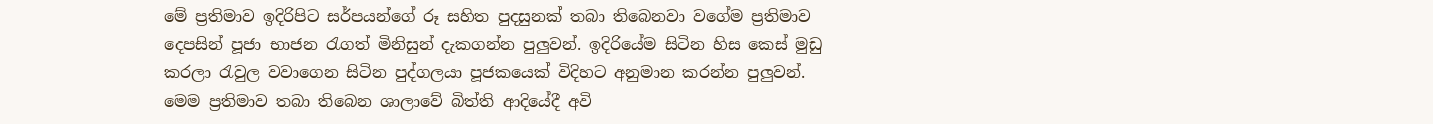මේ ප්‍රතිමාව ඉදිරිපිට සර්පයන්ගේ රූ සහිත පුදසුනක් තබා තිබෙනවා වගේම ප්‍රතිමාව දෙපසින් පූජා භාජන රැගත් මිනිසුන් දැකගන්න පුලුවන්. ඉදිරියේම සිටින හිස කෙස් මුඩු කරලා රැවුල වවාගෙන සිටින පුද්ගලයා පූජකයෙක් විදිහට අනුමාන කරන්න පුලුවන්. මෙම ප්‍රතිමාව තබා තිබෙන ශාලාවේ බිත්ති ආදියේදී අවි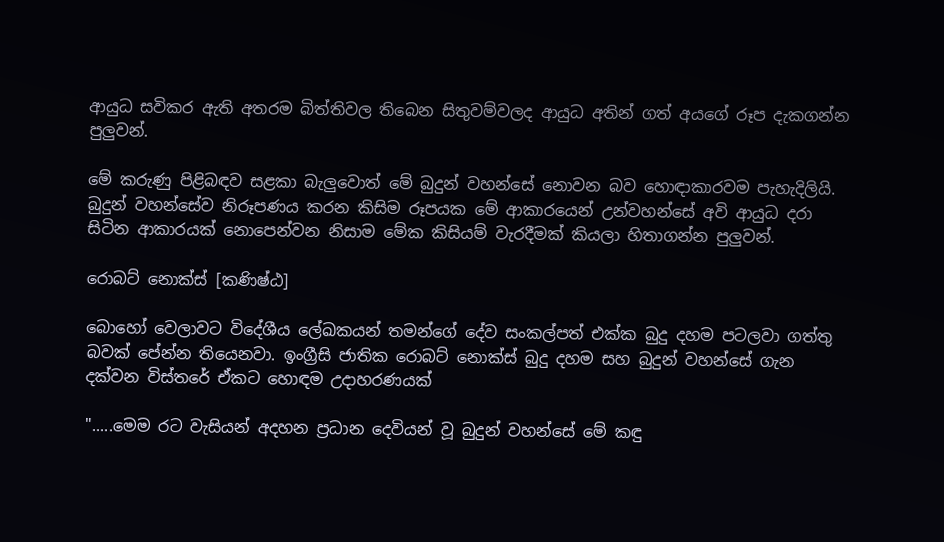ආයුධ සවිකර ඇති අතරම බිත්තිවල තිබෙන සිතුවම්වලද ආයුධ අතින් ගත් අයගේ රූප දැකගන්න පුලුවන්.

මේ කරුණු පිළිබඳව සළකා බැලුවොත් මේ බුදුන් වහන්සේ නොවන බව හොඳාකාරවම පැහැදිලියි. බුදුන් වහන්සේව නිරූපණය කරන කිසිම රූපයක මේ ආකාරයෙන් උන්වහන්සේ අවි ආයුධ දරා සිටින ආකාරයක් නොපෙන්වන නිසාම මේක කිසියම් වැරදීමක් කියලා හිතාගන්න පුලුවන්.

රොබට් නොක්ස් [කණිෂ්ඨ]

බොහෝ වෙලාවට විදේශීය ලේඛකයන් තමන්ගේ දේව සංකල්පත් එක්ක බුදු දහම පටලවා ගත්තු බවක් පේන්න තියෙනවා. ඉංග්‍රීසි ජාතික රොබට් නොක්ස් බුදු දහම සහ බුදුන් වහන්සේ ගැන දක්වන විස්තරේ ඒකට හොඳම උදාහරණයක්

".....මෙම රට වැසියන් අදහන ප්‍රධාන දෙවියන් වූ බුදුන් වහන්සේ මේ කඳු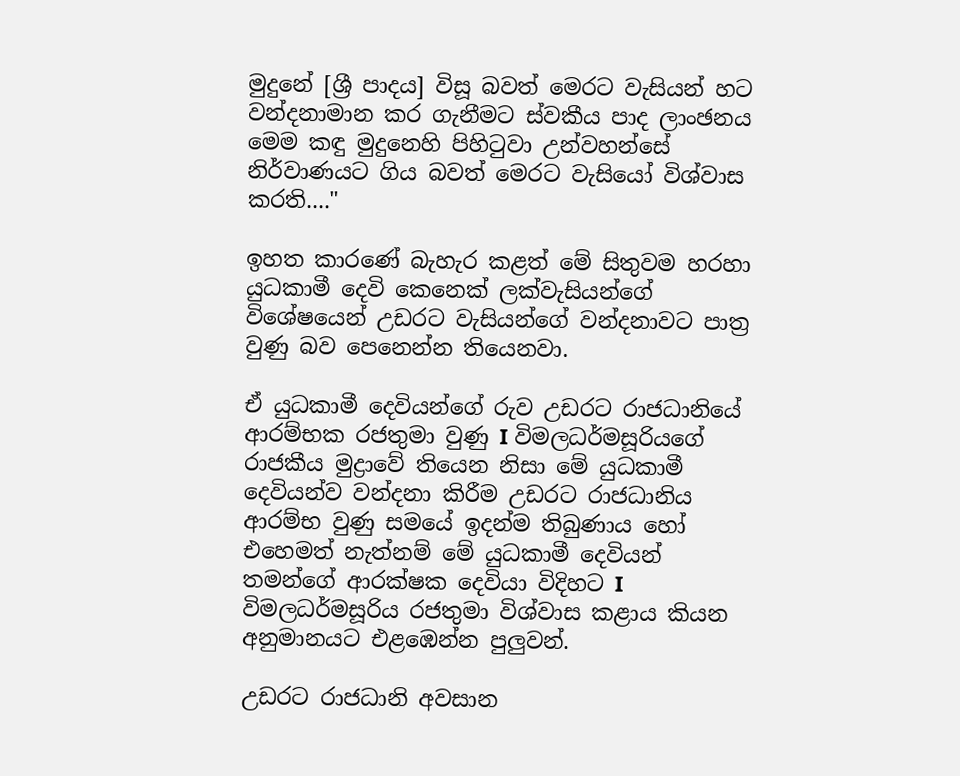මුදුනේ [ශ්‍රී පාදය] විසූ බවත් මෙරට වැසියන් හට වන්දනාමාන කර ගැනීමට ස්වකීය පාද ලාංඡනය මෙම කඳු මුදුනෙහි පිහිටුවා උන්වහන්සේ නිර්වාණයට ගිය බවත් මෙරට වැසියෝ විශ්වාස කරති...."

ඉහත කාරණේ බැහැර කළත් මේ සිතුවම හරහා යුධකාමී දෙවි කෙනෙක් ලක්වැසියන්ගේ විශේෂයෙන් උඩරට වැසියන්ගේ වන්දනාවට පාත්‍ර වුණු බව පෙනෙන්න තියෙනවා.

ඒ යුධකාමී දෙවියන්ගේ රුව උඩරට රාජධානියේ ආරම්භක රජතුමා වුණු I විමලධර්මසූරියගේ රාජකීය මුද්‍රාවේ තියෙන නිසා මේ යුධකාමී දෙවියන්ව වන්දනා කිරීම උඩරට රාජධානිය ආරම්භ වුණු සමයේ ඉදන්ම තිබුණාය හෝ එහෙමත් නැත්නම් මේ යුධකාමී දෙවියන් තමන්ගේ ආරක්ෂක දෙවියා විදිහට I විමලධර්මසූරිය රජතුමා විශ්වාස කළාය කියන අනුමානයට එළඹෙන්න පුලුවන්.

උඩරට රාජධානි අවසාන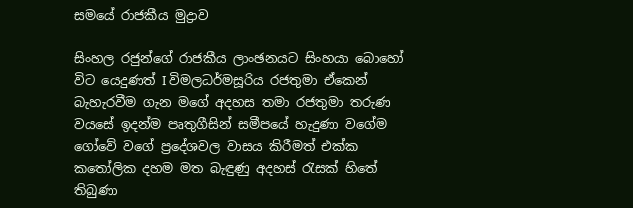සමයේ රාජකීය මුද්‍රාව

සිංහල රජුන්ගේ රාජකීය ලාංඡනයට සිංහයා බොහෝ විට යෙදුණත් I විමලධර්මසූරිය රජතුමා ඒකෙන් බැහැරවීම ගැන මගේ අදහස තමා රජතුමා තරුණ වයසේ ඉදන්ම පෘතුගීසින් සමීපයේ හැදුණා වගේම ගෝවේ වගේ ප්‍රදේශවල වාසය කිරීමත් එක්ක කතෝලික දහම මත බැඳුණු අදහස් රැසක් හිතේ තිබුණා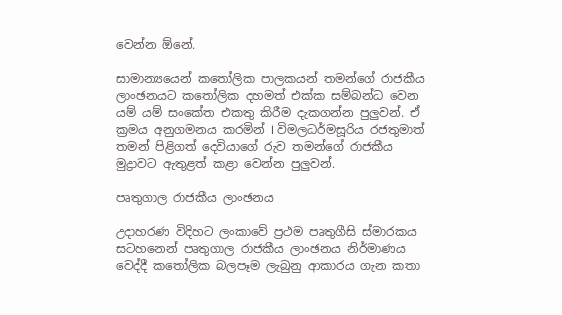වෙන්න ඕනේ.

සාමාන්‍යයෙන් කතෝලික පාලකයන් තමන්ගේ රාජකීය ලාංඡනයට කතෝලික දහමත් එක්ක සම්බන්ධ වෙන යම් යම් සංකේත එකතු කිරීම දැකගන්න පුලුවන්. ඒ ක්‍රමය අනුගමනය කරමින් I විමලධර්මසූරිය රජතුමාත් තමන් පිළිගත් දෙවියාගේ රුව තමන්ගේ රාජකීය මුද්‍රාවට ඇතුළත් කළා වෙන්න පුලුවන්.

පෘතුගාල රාජකීය ලාංඡනය

උදාහරණ විදිහට ලංකාවේ ප්‍රථම පෘතුගීසි ස්මාරකය සටහනෙන් පෘතුගාල රාජකීය ලාංඡනය නිර්මාණය වෙද්දී කතෝලික බලපෑම ලැබුනු ආකාරය ගැන කතා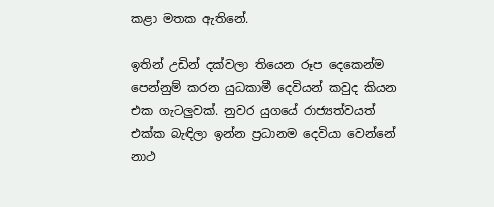කළා මතක ඇතිනේ.

ඉතින් උඩින් දක්වලා තියෙන රූප දෙකෙන්ම පෙන්නුම් කරන යුධකාමී දෙවියන් කවුද කියන එක ගැටලුවක්. නුවර යුගයේ රාජ්‍යත්වයත් එක්ක බැඳිලා ඉන්න ප්‍රධානම දෙවියා වෙන්නේ නාථ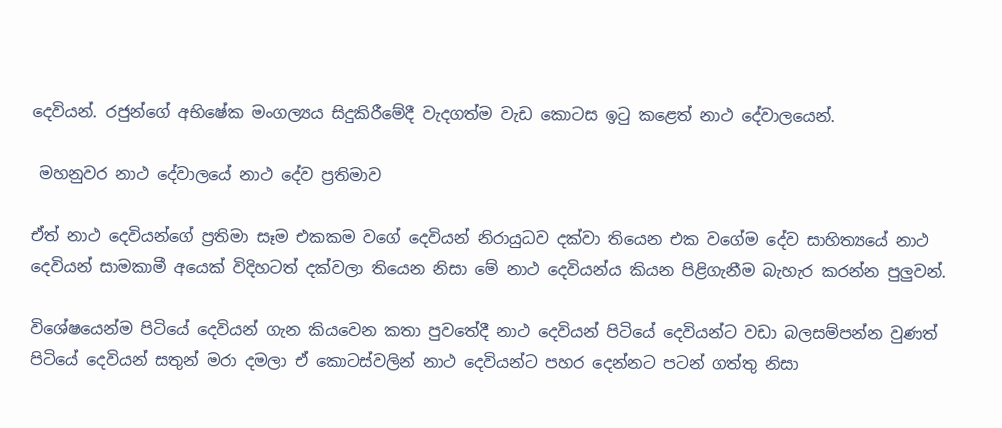දෙවියන්. රජුන්ගේ අභිෂේක මංගල්‍යය සිදුකිරීමේදී වැදගත්ම වැඩ කොටස ඉටු කළෙත් නාථ දේවාලයෙන්.

 මහනුවර නාථ දේවාලයේ නාථ දේව ප්‍රතිමාව

ඒත් නාථ දෙවියන්ගේ ප්‍රතිමා සෑම එකකම වගේ දෙවියන් නිරායුධව දක්වා තියෙන එක වගේම දේව සාහිත්‍යයේ නාථ දෙවියන් සාමකාමී අයෙක් විදිහටත් දක්වලා තියෙන නිසා මේ නාථ දෙවියන්ය කියන පිළිගැනීම බැහැර කරන්න පුලුවන්.

විශේෂයෙන්ම පිටියේ දෙවියන් ගැන කියවෙන කතා පුවතේදී නාථ දෙවියන් පිටියේ දෙවියන්ට වඩා බලසම්පන්න වුණත් පිටියේ දෙවියන් සතුන් මරා දමලා ඒ කොටස්වලින් නාථ දෙවියන්ට පහර දෙන්නට පටන් ගත්තු නිසා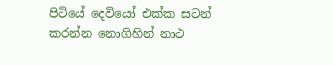පිටියේ දෙවියෝ එක්ක සටන් කරන්න නොගිහින් නාථ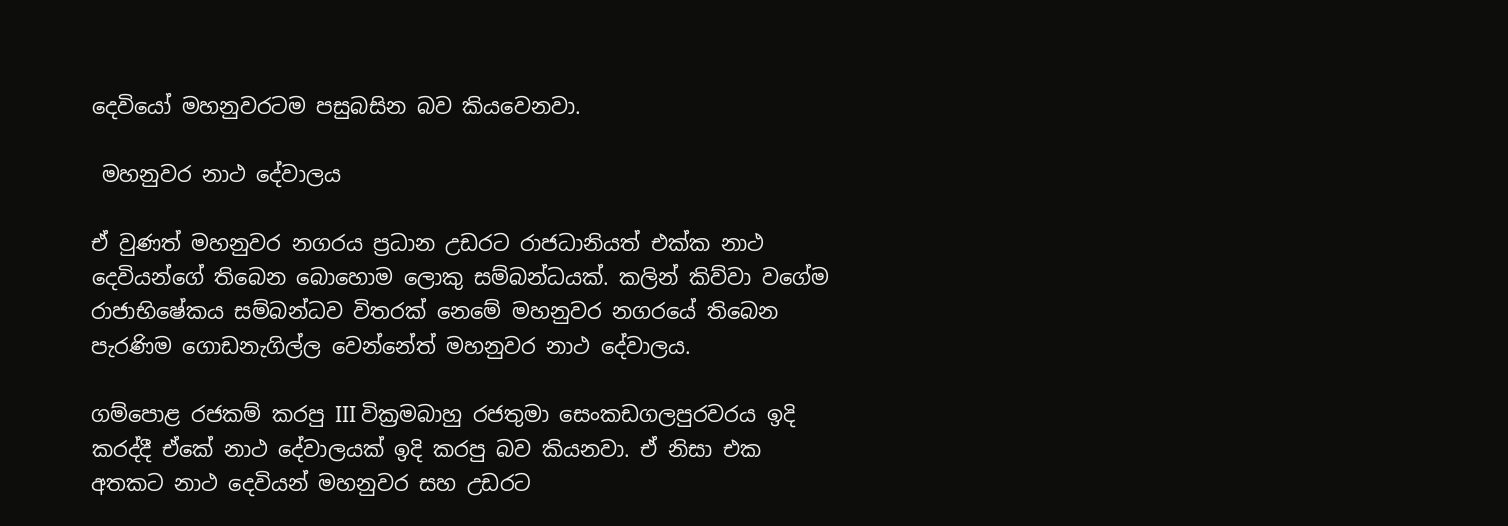දෙවියෝ මහනුවරටම පසුබසින බව කියවෙනවා.

 මහනුවර නාථ දේවාලය

ඒ වුණත් මහනුවර නගරය ප්‍රධාන උඩරට රාජධානියත් එක්ක නාථ දෙවියන්ගේ තිබෙන බොහොම ලොකු සම්බන්ධයක්. කලින් කිව්වා වගේම රාජාභිෂේකය සම්බන්ධව විතරක් නෙමේ මහනුවර නගරයේ තිබෙන පැරණිම ගොඩනැගිල්ල වෙන්නේත් මහනුවර නාථ දේවාලය.

ගම්පොළ රජකම් කරපු III වික්‍රමබාහු රජතුමා සෙංකඩගලපුරවරය ඉදි කරද්දී ඒකේ නාථ දේවාලයක් ඉදි කරපු බව කියනවා. ඒ නිසා එක අතකට නාථ දෙවියන් මහනුවර සහ උඩරට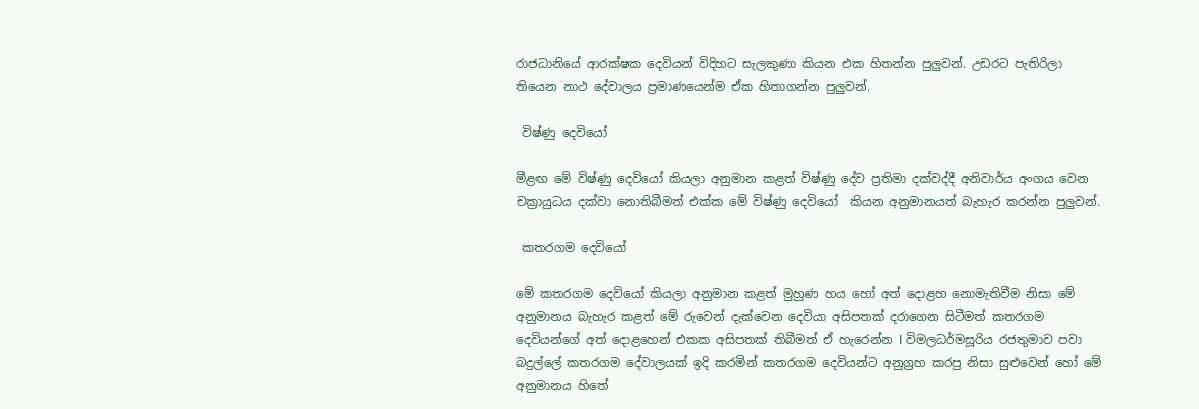රාජධානියේ ආරක්ෂක දෙවියන් විදිහට සැලකුණා කියන එක හිතන්න පුලුවන්. උඩරට පැතිරිලා තියෙන නාථ දේවාලය ප්‍රමාණයෙන්ම ඒක හිතාගන්න පුලුවන්.

 විෂ්ණු දෙවියෝ

මීළඟ මේ විෂ්ණු දෙවියෝ කියලා අනුමාන කළත් විෂ්ණු දේව ප්‍රතිමා දක්වද්දී අනිවාර්ය අංගය වෙන චක්‍රායුධය දක්වා නොතිබීමත් එක්ක මේ විෂ්ණු දෙවියෝ  කියන අනුමානයත් බැහැර කරන්න පුලුවන්.

 කතරගම දෙවියෝ

මේ කතරගම දෙවියෝ කියලා අනුමාන කළත් මුහුණ හය හෝ අත් දොළහ නොමැතිවීම නිසා මේ අනුමානය බැහැර කළත් මේ රුවෙන් දැක්වෙන දෙවියා අසිපතක් දරාගෙන සිටීමත් කතරගම දෙවියන්ගේ අත් දොළහෙන් එකක අසිපතක් තිබීමත් ඒ හැරෙන්න I විමලධර්මසූරිය රජතුමාව පවා බදුල්ලේ කතරගම දේවාලයක් ඉදි කරමින් කතරගම දෙවියන්ට අනුග්‍රහ කරපු නිසා සුළුවෙන් හෝ මේ අනුමානය හිතේ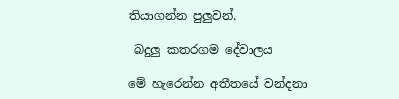තියාගන්න පුලුවන්.

 බදුලු කතරගම දේවාලය

මේ හැරෙන්න අතීතයේ වන්දනා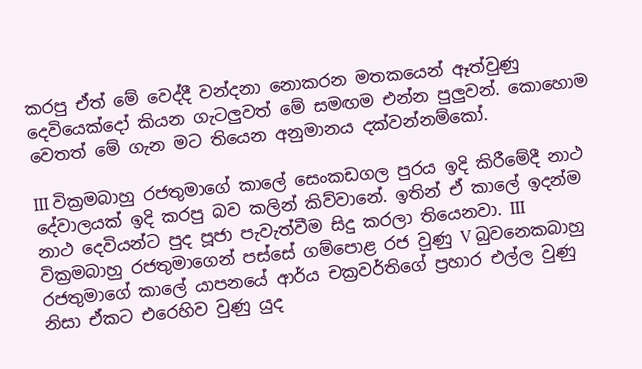කරපු ඒත් මේ වෙද්දී වන්දනා නොකරන මතකයෙන් ඈත්වුණු දෙවියෙක්දෝ කියන ගැටලුවත් මේ සමඟම එන්න පුලුවන්. කොහොම වෙතත් මේ ගැන මට තියෙන අනුමානය දක්වන්නම්කෝ.

III වික්‍රමබාහු රජතුමාගේ කාලේ සෙංකඩගල පුරය ඉදි කිරීමේදී නාථ දේවාලයක් ඉදි කරපු බව කලින් කිව්වානේ. ඉතින් ඒ කාලේ ඉදන්ම නාථ දෙවියන්ට පුද පූජා පැවැත්වීම සිදු කරලා තියෙනවා. III වික්‍රමබාහු රජතුමාගෙන් පස්සේ ගම්පොළ රජ වුණු V බුවනෙකබාහු රජතුමාගේ කාලේ යාපනයේ ආර්ය චක්‍රවර්තිගේ ප්‍රහාර එල්ල වුණු නිසා ඒකට එරෙහිව වුණු යුද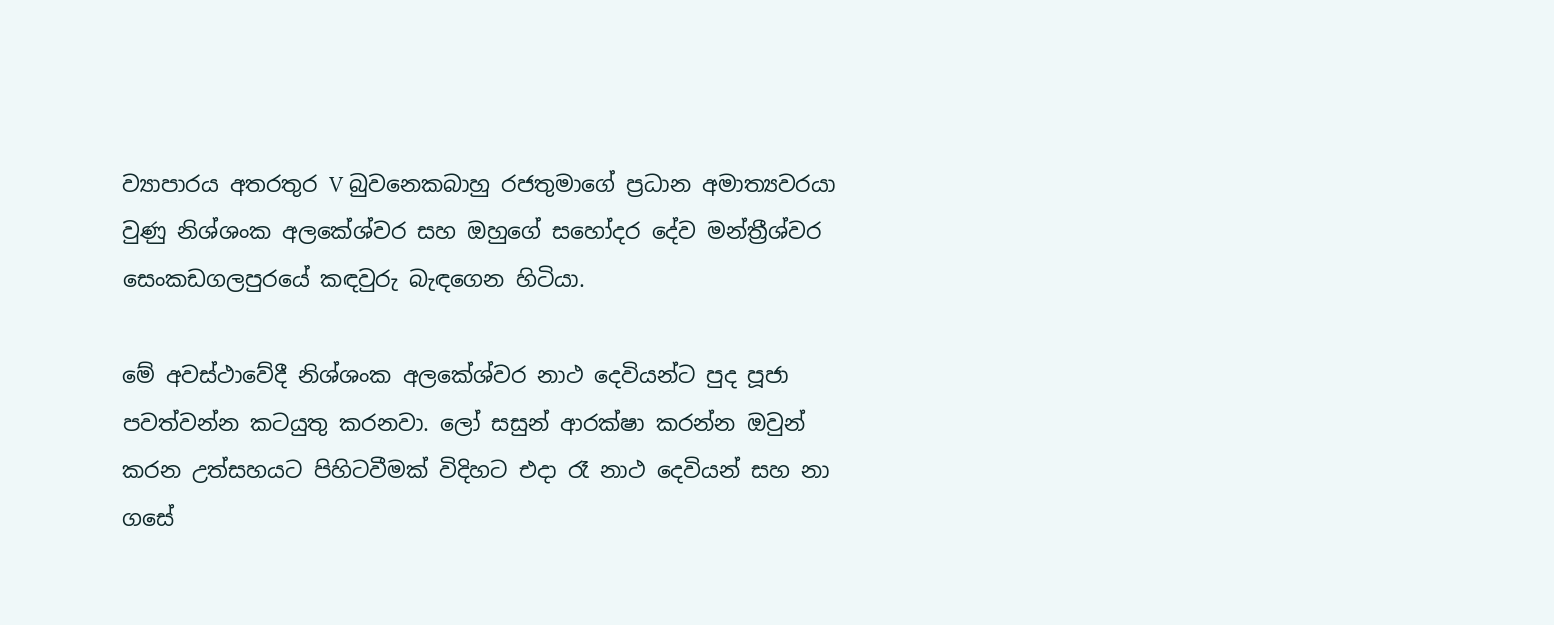ව්‍යාපාරය අතරතුර V බුවනෙකබාහු රජතුමාගේ ප්‍රධාන අමාත්‍යවරයා වුණු නිශ්ශංක අලකේශ්වර සහ ඔහුගේ සහෝදර දේව මන්ත්‍රීශ්වර සෙංකඩගලපුරයේ කඳවුරු බැඳගෙන හිටියා.

මේ අවස්ථාවේදී නිශ්ශංක අලකේශ්වර නාථ දෙවියන්ට පුද පූජා පවත්වන්න කටයුතු කරනවා. ලෝ සසුන් ආරක්ෂා කරන්න ඔවුන් කරන උත්සහයට පිහිටවීමක් විදිහට එදා රෑ නාථ දෙවියන් සහ නා ගසේ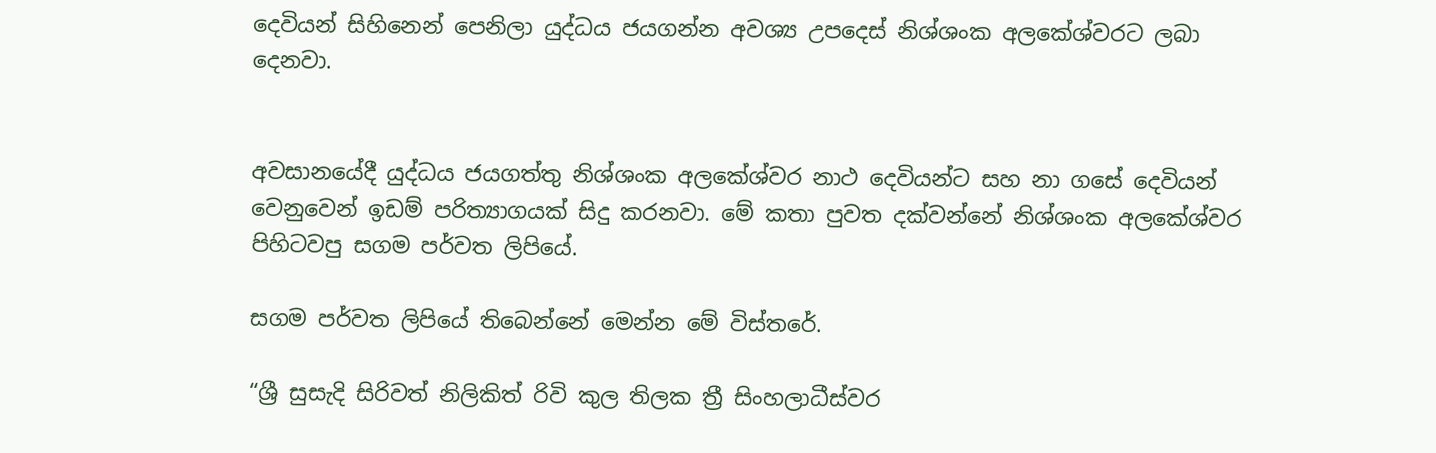දෙවියන් සිහිනෙන් පෙනිලා යුද්ධය ජයගන්න අවශ්‍ය උපදෙස් නිශ්ශංක අලකේශ්වරට ලබා දෙනවා.


අවසානයේදී යුද්ධය ජයගත්තු නිශ්ශංක අලකේශ්වර නාථ දෙවියන්ට සහ නා ගසේ දෙවියන් වෙනුවෙන් ඉඩම් පරිත්‍යාගයක් සිදු කරනවා. මේ කතා පුවත දක්වන්නේ නිශ්ශංක අලකේශ්වර පිහිටවපු සගම පර්වත ලිපියේ.

සගම පර්වත ලිපියේ තිබෙන්නේ මෙන්න මේ විස්තරේ.

“ශ්‍රී සුසැදි සිරිවත් නිලිකිත් රිවි කුල තිලක ත්‍රී සිංහලාධීස්වර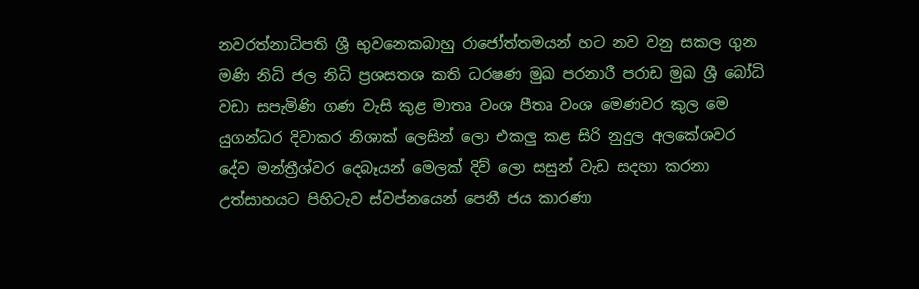නවරත්නාධිපති ශ්‍රී භුවනෙකබාහු රාජෝත්තමයන් හට නව වනු සකල ගුන මණි නිධි ජල නිධි ප්‍රශසතශ කති ධරෂණ මුඛ පරනාරී පරාඩ මුඛ ශ්‍රී බෝධි වඩා සපැමිණි ගණ වැසි කුළ මාතෘ වංශ පීතෘ වංශ මෙණවර කුල මෙ යුගන්ධර දිවාකර නිශාක් ලෙසින් ලො එකලු කළ සිරි නුදුල අලකේශවර දේව මන්ත්‍රීශ්වර දෙබෑයන් මෙලක් දිව් ලො සසුන් වැඩ සදහා කරනා උත්සාහයට පිහිටැව ස්වප්නයෙන් පෙනී ජය කාරණා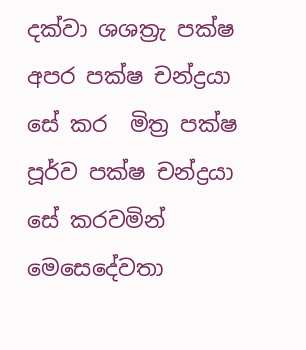දක්වා ශශත්‍රැ පක්ෂ අපර පක්ෂ චන්ද්‍රයා සේ කර  මිත්‍ර පක්ෂ පූර්ව පක්ෂ චන්ද්‍රයා සේ කරවමින් මෙසෙදේවතා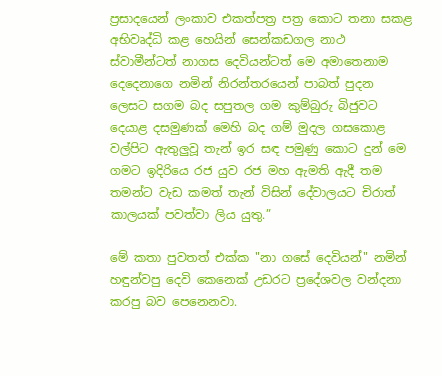ප්‍රසාදයෙන් ලංකාව එකත්පත්‍ර පත්‍ර කොට තනා සකළ අභිවෘද්ධි කළ හෙයින් සෙන්කඩගල නාථ ස්වාමීන්ටත් නාගස දෙවියන්ටත් මෙ අමාතෙනාම දෙදෙනාගෙ නමින් නිරන්තරයෙන් පාබත් පුදන ලෙසට සගම බද සපුතල ගම කුම්බුරු බිජුවට දෙයාළ දසමුණක් මෙහි බද ගම් මුදල ගසකොළ වල්පිට ඇතුලුවූ තැන් ඉර සඳ පමුණු කොට දුන් මෙ ගමට ඉදිරියෙ රජ යුව රජ මහ ඇමති ඇදී තම තමන්ට වැඩ කමත් තැන් විසින් දේවාලයට චිරාත් කාලයක් පවත්වා ලිය යුතු.”

මේ කතා පුවතත් එක්ක "නා ගසේ දෙවියන්" නමින් හඳුන්වපු දෙවි කෙනෙක් උඩරට ප්‍රදේශවල වන්දනා කරපු බව පෙනෙනවා.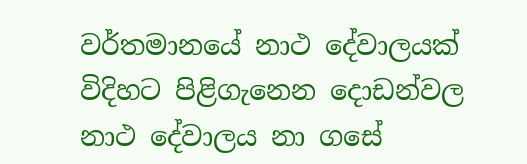වර්තමානයේ නාථ දේවාලයක් විදිහට පිළිගැනෙන දොඩන්වල නාථ දේවාලය නා ගසේ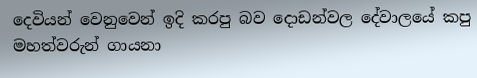දෙවියන් වෙනුවෙන් ඉදි කරපු බව දොඩන්වල දේවාලයේ කපු මහත්වරුන් ගායනා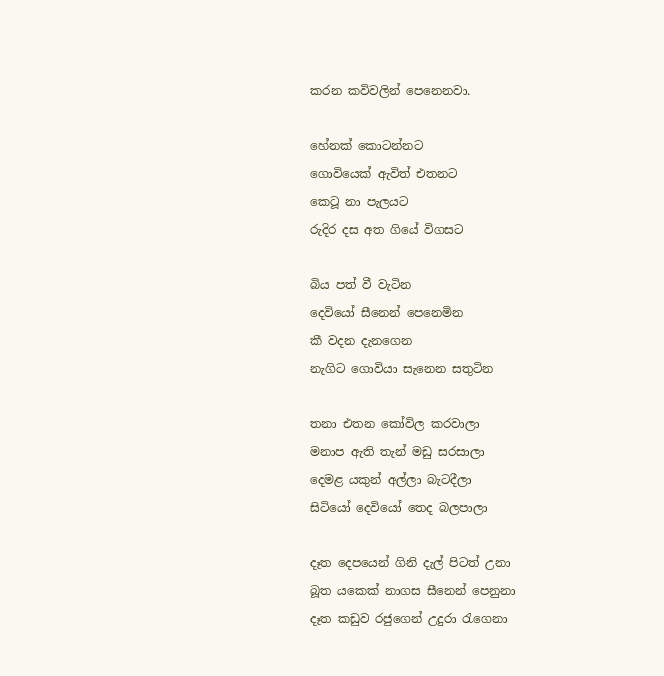කරන කවිවලින් පෙනෙනවා.

හේනක් කොටන්නට
ගොවියෙක් ඇවිත් එතනට
කෙටූ නා පැලයට
රුදිර දස අත ගියේ විගසට

බිය පත් වී වැටින
දෙවියෝ සීනෙන් පෙනෙමින
කී වදන දැනගෙන
නැගිට ගොවියා සැනෙන සතුටින

තනා එතන කෝවිල කරවාලා
මනාප ඇති තැන් මඩු සරසාලා
දෙමළ යකුන් අල්ලා බැටදීලා
සිටියෝ දෙවියෝ තෙද බලපාලා

දෑත දෙපයෙන් ගිනි දැල් පිටත් උනා
බූත යකෙක් නාගස සීනෙන් පෙනුනා
දෑත කඩුව රජුගෙන් උදුරා රැගෙනා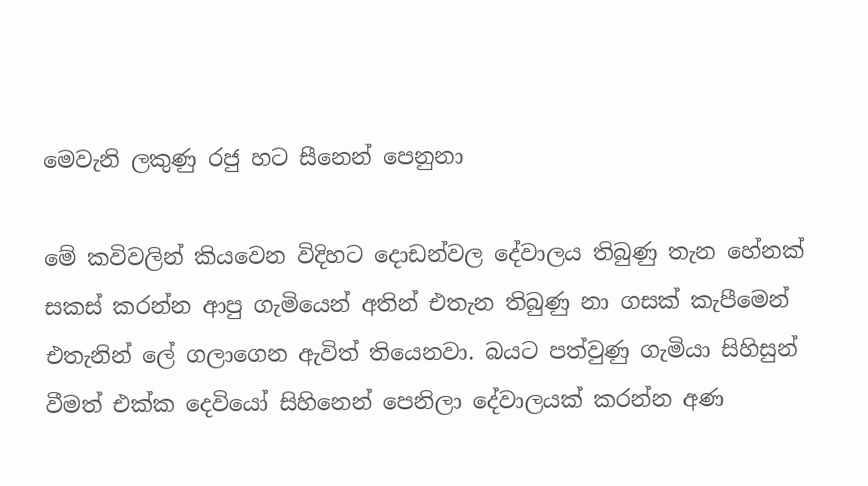මෙවැනි ලකුණු රජු හට සීනෙන් පෙනුනා

මේ කවිවලින් කියවෙන විදිහට දොඩන්වල දේවාලය තිබුණු තැන හේනක් සකස් කරන්න ආපු ගැමියෙන් අතින් එතැන තිබුණු නා ගසක් කැපීමෙන් එතැනින් ලේ ගලාගෙන ඇවිත් තියෙනවා. බයට පත්වුණු ගැමියා සිහිසුන් වීමත් එක්ක දෙවියෝ සිහිනෙන් පෙනිලා දේවාලයක් කරන්න අණ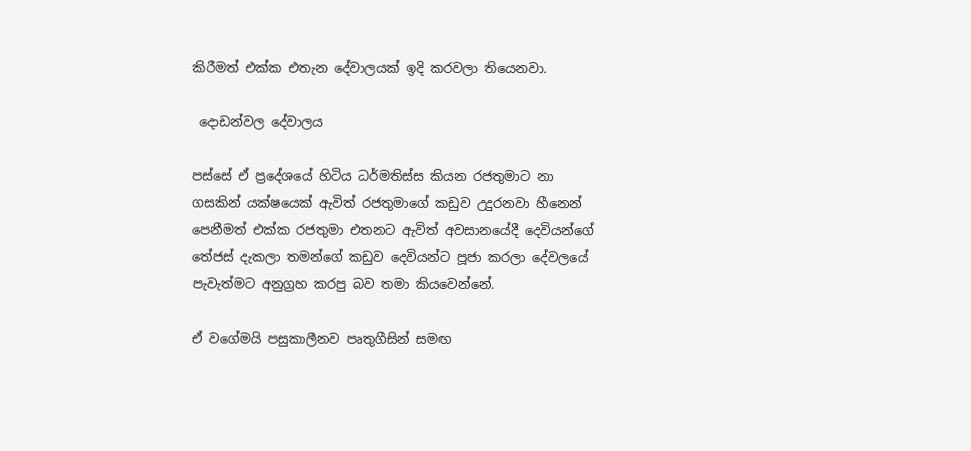කිරීමත් එක්ක එතැන දේවාලයක් ඉදි කරවලා තියෙනවා.

 දොඩන්වල දේවාලය

පස්සේ ඒ ප්‍රදේශයේ හිටිය ධර්මතිස්ස කියන රජතුමාට නා ගසකින් යක්ෂයෙක් ඇවිත් රජතුමාගේ කඩුව උදුරනවා හීනෙන් පෙනීමත් එක්ක රජතුමා එතනට ඇවිත් අවසානයේදී දෙවියන්ගේ තේජස් දැකලා තමන්ගේ කඩුව දෙවියන්ට පූජා කරලා දේවලයේ පැවැත්මට අනුග්‍රහ කරපු බව තමා කියවෙන්නේ.

ඒ වගේමයි පසුකාලීනව පෘතුගීසින් සමඟ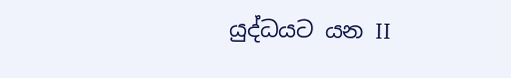යුද්ධයට යන II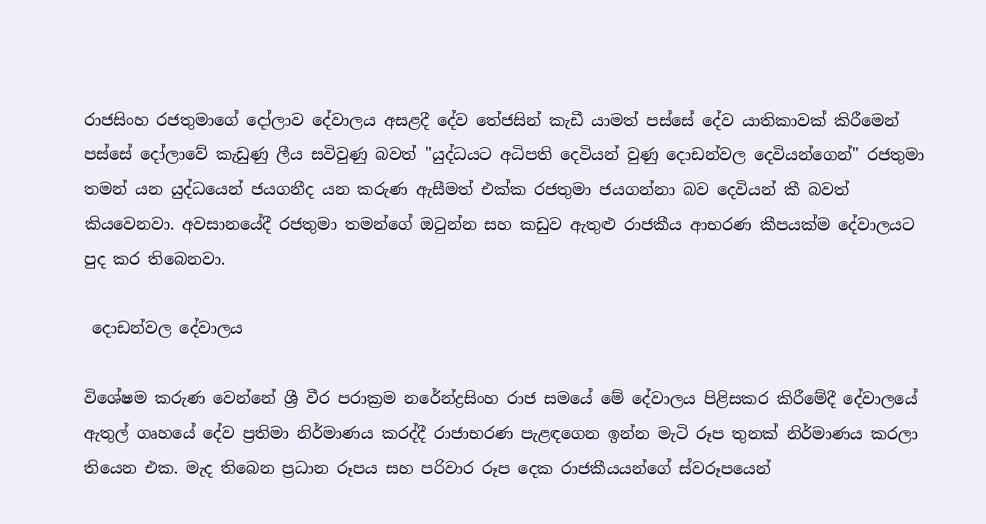රාජසිංහ රජතුමාගේ දෝලාව දේවාලය අසළදී දේව තේජසින් කැඩී යාමත් පස්සේ දේව යාතිකාවක් කිරීමෙන් පස්සේ දෝලාවේ කැඩුණු ලීය සවිවුණු බවත් "යුද්ධයට අධිපති දෙවියන් වුණු දොඩන්වල දෙවියන්ගෙන්" රජතුමා තමන් යන යුද්ධයෙන් ජයගනීද යන කරුණ ඇසීමත් එක්ක රජතුමා ජයගන්නා බව දෙවියන් කී බවත් කියවෙනවා. අවසානයේදී රජතුමා තමන්ගේ ඔටුන්න සහ කඩුව ඇතුළු රාජකීය ආභරණ කීපයක්ම දේවාලයට පුද කර තිබෙනවා.

 දොඩන්වල දේවාලය

විශේෂම කරුණ වෙන්නේ ශ්‍රී වීර පරාක්‍රම නරේන්ද්‍රසිංහ රාජ සමයේ මේ දේවාලය පිළිසකර කිරීමේදී දේවාලයේ ඇතුල් ගෘහයේ දේව ප්‍රතිමා නිර්මාණය කරද්දී රාජාභරණ පැළඳගෙන ඉන්න මැටි රූප තුනක් නිර්මාණය කරලා තියෙන එක. මැද තිබෙන ප්‍රධාන රූපය සහ පරිවාර රූප දෙක රාජකීයයන්ගේ ස්වරූපයෙන්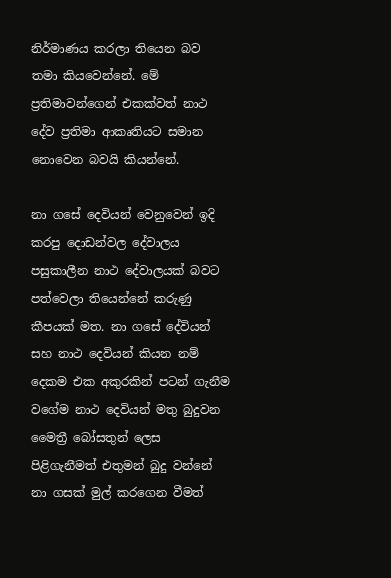නිර්මාණය කරලා තියෙන බව තමා කියවෙන්නේ. මේ ප්‍රතිමාවන්ගෙන් එකක්වත් නාථ දේව ප්‍රතිමා ආකෘතියට සමාන නොවෙන බවයි කියන්නේ.

නා ගසේ දෙවියන් වෙනුවෙන් ඉදි කරපු දොඩන්වල දේවාලය පසුකාලීන නාථ දේවාලයක් බවට පත්වෙලා තියෙන්නේ කරුණු කීපයක් මත. නා ගසේ දේවියන් සහ නාථ දෙවියන් කියන නම් දෙකම එක අකුරකින් පටන් ගැනීම වගේම නාථ දෙවියන් මතු බුදුවන මෛත්‍රී බෝසතුන් ලෙස පිළිගැනීමත් එතුමන් බුදු වන්නේ නා ගසක් මුල් කරගෙන වීමත්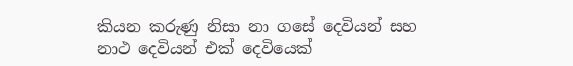කියන කරුණු නිසා නා ගසේ දෙවියන් සහ නාථ දෙවියන් එක් දෙවියෙක්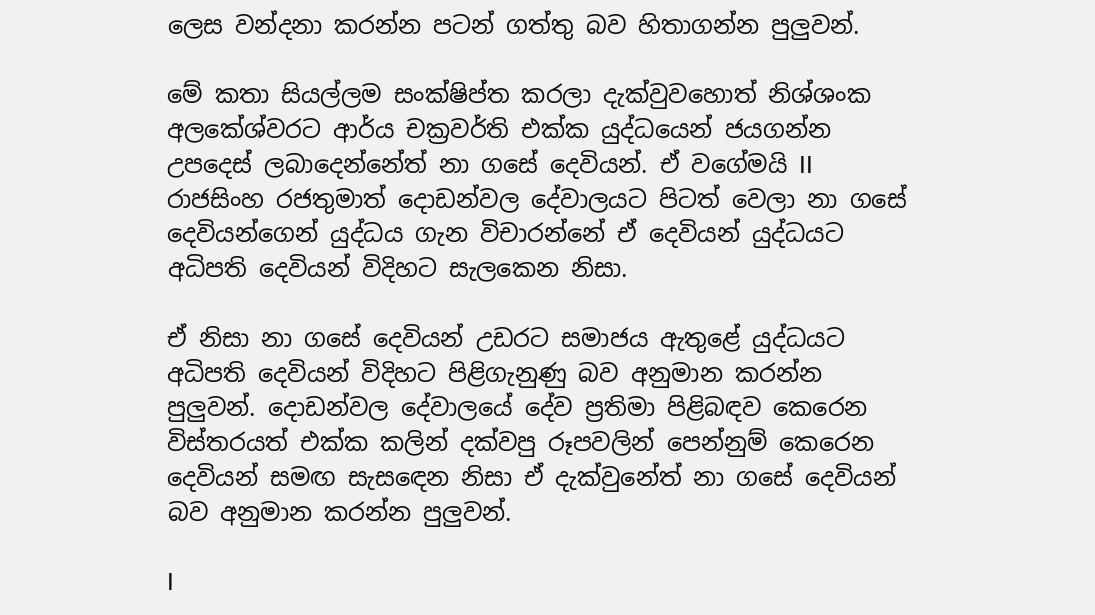ලෙස වන්දනා කරන්න පටන් ගත්තු බව හිතාගන්න පුලුවන්.

මේ කතා සියල්ලම සංක්ෂිප්ත කරලා දැක්වුවහොත් නිශ්ශංක අලකේශ්වරට ආර්ය චක්‍රවර්ති එක්ක යුද්ධයෙන් ජයගන්න උපදෙස් ලබාදෙන්නේත් නා ගසේ දෙවියන්. ඒ වගේමයි II රාජසිංහ රජතුමාත් දොඩන්වල දේවාලයට පිටත් වෙලා නා ගසේ දෙවියන්ගෙන් යුද්ධය ගැන විචාරන්නේ ඒ දෙවියන් යුද්ධයට අධිපති දෙවියන් විදිහට සැලකෙන නිසා.

ඒ නිසා නා ගසේ දෙවියන් උඩරට සමාජය ඇතුළේ යුද්ධයට අධිපති දෙවියන් විදිහට පිළිගැනුණු බව අනුමාන කරන්න පුලුවන්. දොඩන්වල දේවාලයේ දේව ප්‍රතිමා පිළිබඳව කෙරෙන විස්තරයත් එක්ක කලින් දක්වපු රූපවලින් පෙන්නුම් කෙරෙන දෙවියන් සමඟ සැසඳෙන නිසා ඒ දැක්වුනේත් නා ගසේ දෙවියන් බව අනුමාන කරන්න පුලුවන්.

I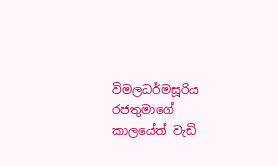විමලධර්මසූරිය රජතුමාගේ කාලයේත් වැඩි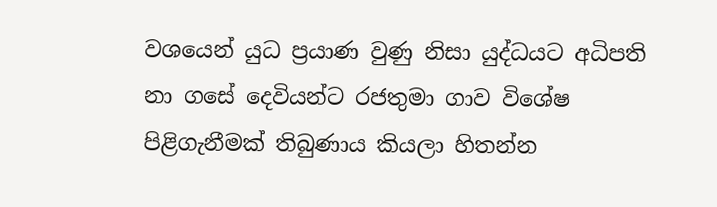වශයෙන් යුධ ප්‍රයාණ වුණු නිසා යුද්ධයට අධිපති නා ගසේ දෙවියන්ට රජතුමා ගාව විශේෂ පිළිගැනීමක් තිබුණාය කියලා හිතන්න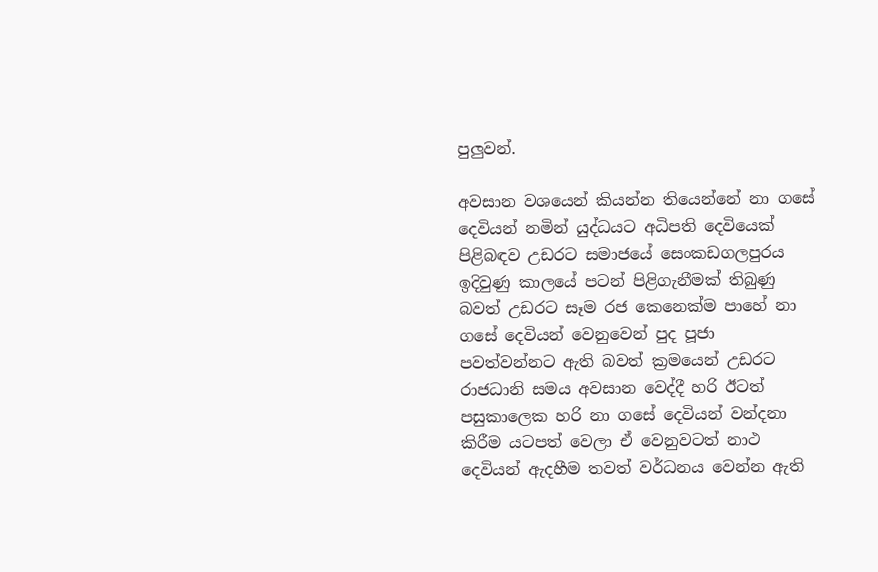පුලුවන්.

අවසාන වශයෙන් කියන්න තියෙන්නේ නා ගසේ දෙවියන් නමින් යුද්ධයට අධිපති දෙවියෙක් පිළිබඳව උඩරට සමාජයේ සෙංකඩගලපුරය ඉදිවුණු කාලයේ පටන් පිළිගැනීමක් තිබුණු බවත් උඩරට සෑම රජ කෙනෙක්ම පාහේ නා ගසේ දෙවියන් වෙනුවෙන් පුද පූජා පවත්වන්නට ඇති බවත් ක්‍රමයෙන් උඩරට රාජධානි සමය අවසාන වෙද්දී හරි ඊටත් පසුකාලෙක හරි නා ගසේ දෙවියන් වන්දනා කිරීම යටපත් වෙලා ඒ වෙනුවටත් නාථ දෙවියන් ඇදහීම තවත් වර්ධනය වෙන්න ඇති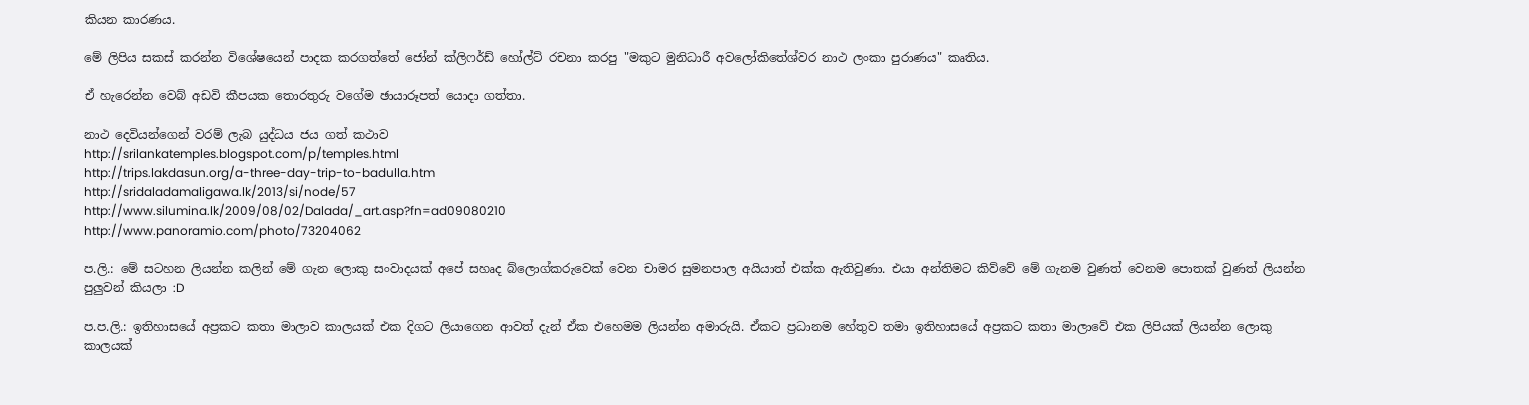කියන කාරණය.

මේ ලිපිය සකස් කරන්න විශේෂයෙන් පාදක කරගත්තේ ජෝන් ක්ලිෆර්ඩ් හෝල්ට් රචනා කරපු "මකුට මුනිධාරී අවලෝකිතේශ්වර නාථ ලංකා පුරාණය" කෘතිය.

ඒ හැරෙන්න වෙබ් අඩවි කීපයක තොරතුරු වගේම ඡායාරූපත් යොදා ගත්තා.

නාථ දෙවියන්ගෙන් වරම් ලැබ යුද්ධය ජය ගත් කථාව
http://srilankatemples.blogspot.com/p/temples.html
http://trips.lakdasun.org/a-three-day-trip-to-badulla.htm
http://sridaladamaligawa.lk/2013/si/node/57
http://www.silumina.lk/2009/08/02/Dalada/_art.asp?fn=ad09080210
http://www.panoramio.com/photo/73204062

ප.ලි.: මේ සටහන ලියන්න කලින් මේ ගැන ලොකු සංවාදයක් අපේ සහෘද බ්ලොග්කරුවෙක් වෙන චාමර සුමනපාල අයියාත් එක්ක ඇතිවුණා. එයා අන්තිමට කිව්වේ මේ ගැනම වුණත් වෙනම පොතක් වුණත් ලියන්න පුලුවන් කියලා :D

ප.ප.ලි.: ඉතිහාසයේ අප්‍රකට කතා මාලාව කාලයක් එක දිගට ලියාගෙන ආවත් දැන් ඒක එහෙමම ලියන්න අමාරුයි. ඒකට ප්‍රධානම හේතුව තමා ඉතිහාසයේ අප්‍රකට කතා මාලාවේ එක ලිපියක් ලියන්න ලොකු කාලයක්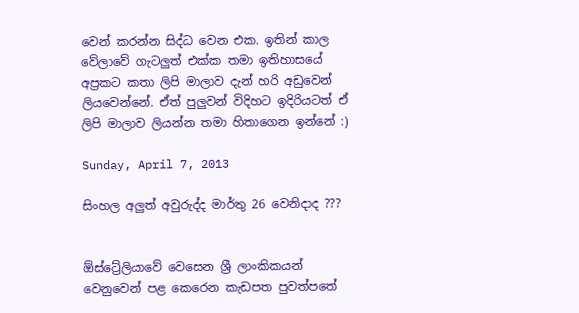වෙන් කරන්න සිද්ධ වෙන එක. ඉතින් කාල වේලාවේ ගැටලුත් එක්ක තමා ඉතිහාසයේ අප්‍රකට කතා ලිපි මාලාව දැන් හරි අඩුවෙන් ලියවෙන්නේ. ඒත් පුලුවන් විදිහට ඉදිරියටත් ඒ ලිපි මාලාව ලියන්න තමා හිතාගෙන ඉන්නේ :)

Sunday, April 7, 2013

සිංහල අලුත් අවුරුද්ද මාර්තු 26 වෙනිදාද ???


ඕස්ට්‍රේලියාවේ වෙසෙන ශ්‍රී ලාංකිකයන් වෙනුවෙන් පළ කෙරෙන කැඩපත පුවත්පතේ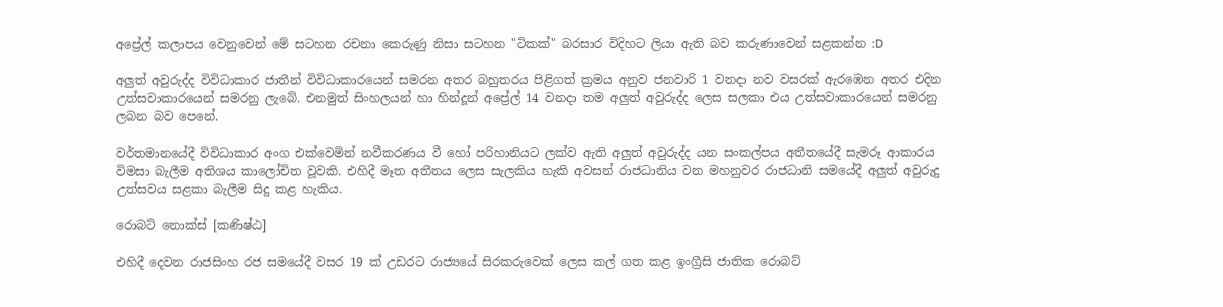අප්‍රේල් කලාපය වෙනුවෙන් මේ සටහන රචනා කෙරුණු නිසා සටහන "ටිකක්" බරසාර විදිහට ලියා ඇති බව කරුණාවෙන් සළකන්න :D

අලුත් අවුරුද්ද විවිධාකාර ජාතීන් විවිධාකාරයෙන් සමරන අතර බහුතරය පිළිගත් ක්‍රමය අනුව ජනවාරි 1 වනදා නව වසරක් ඇරඹෙන අතර එදින උත්සවාකාරයෙන් සමරනු ලැබේ. එනමුත් සිංහලයන් හා හින්දූන් අප්‍රේල් 14 වනදා තම අලුත් අවුරුද්ද ලෙස සලකා එය උත්සවාකාරයෙන් සමරනු ලබන බව පෙනේ.

වර්තමානයේදී විවිධාකාර අංග එක්වෙමින් නවීකරණය වී හෝ පරිහානියට ලක්ව ඇති අලුත් අවුරුද්ද යන සංකල්පය අතීතයේදී සැමරූ ආකාරය විමසා බැලීම අතිශය කාලෝචිත වූවකි. එහිදී මෑත අතීතය ලෙස සැලකිය හැකි අවසන් රාජධානිය වන මහනුවර රාජධානි සමයේදී අලුත් අවුරුදු උත්සවය සළකා බැලීම සිදු කළ හැකිය.

රොබට් නොක්ස් [කණිෂ්ඨ]

එහිදී දෙවන රාජසිංහ රජ සමයේදී වසර 19 ක් උඩරට රාජ්‍යයේ සිරකරුවෙක් ලෙස කල් ගත කළ ඉංග්‍රීසි ජාතික රොබට්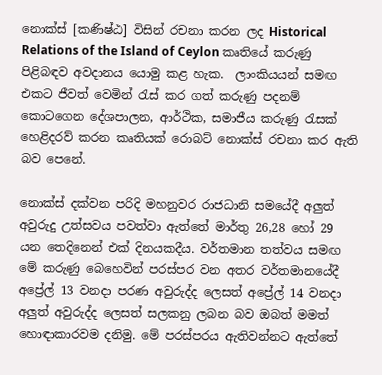නොක්ස් [කණිෂ්ඨ] විසින් රචනා කරන ලද Historical Relations of the Island of Ceylon කෘතියේ කරුණු පිළිබඳව අවදානය යොමු කළ හැක.  ලාංකියයන් සමඟ එකට ජීවත් වෙමින් රැස් කර ගත් කරුණු පදනම් කොටගෙන දේශපාලන, ආර්ථික, සමාජීය කරුණු රැසක් හෙළිදරව් කරන කෘතියක් රොබට් නොක්ස් රචනා කර ඇති බව පෙනේ.

නොක්ස් දක්වන පරිදි මහනුවර රාජධානි සමයේදී අලුත් අවුරුදු උත්සවය පවත්වා ඇත්තේ මාර්තු 26,28 හෝ 29 යන තෙදිනෙන් එක් දිනයකදීය. වර්තමාන තත්වය සමඟ මේ කරුණු බෙහෙවින් පරස්පර වන අතර වර්තමානයේදී අප්‍රේල් 13 වනදා පරණ අවුරුද්ද ලෙසත් අප්‍රේල් 14 වනදා අලුත් අවුරුද්ද ලෙසත් සලකනු ලබන බව ඔබත් මමත් හොඳාකාරවම දනිමු. මේ පරස්පරය ඇතිවන්නට ඇත්තේ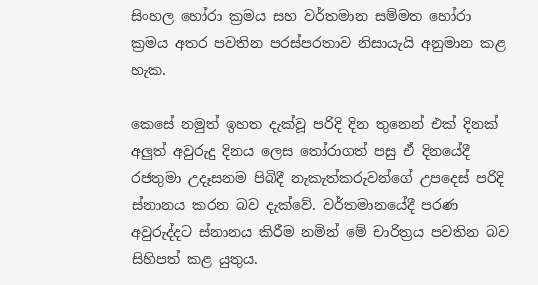සිංහල හෝරා ක්‍රමය සහ වර්තමාන සම්මත හෝරා ක්‍රමය අතර පවතින පරස්පරතාව නිසායැයි අනුමාන කළ හැක.

කෙසේ නමුත් ඉහත දැක්වූ පරිදි දින තුනෙන් එක් දිනක් අලුත් අවුරුදු දිනය ලෙස තෝරාගත් පසු ඒ දිනයේදී රජතුමා උදෑසනම පිබිදී නැකැත්කරුවන්ගේ උපදෙස් පරිදි ස්නානය කරන බව දැක්වේ. වර්තමානයේදී පරණ අවුරුද්දට ස්නානය කිරීම නමින් මේ චාරිත්‍රය පවතින බව සිහිපත් කළ යුතුය.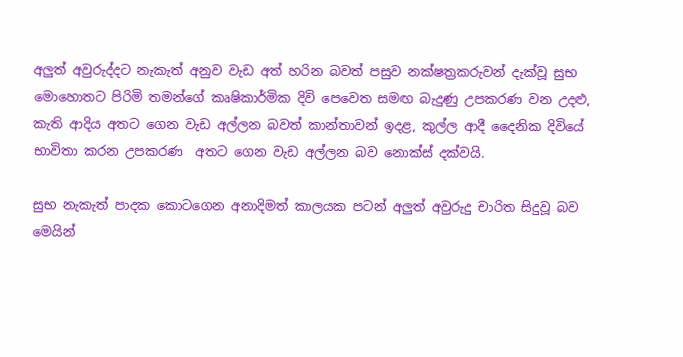අලුත් අවුරුද්දට නැකැත් අනුව වැඩ අත් හරින බවත් පසුව නක්ෂත්‍රකරුවන් දැක්වූ සුභ මොහොතට පිරිමි තමන්ගේ කෘෂිකාර්මික දිවි පෙවෙත සමඟ බැදුණු උපකරණ වන උදළු, කැති ආදිය අතට ගෙන වැඩ අල්ලන බවත් කාන්තාවන් ඉදළ, කුල්ල ආදී දෛනික දිවියේ භාවිතා කරන උපකරණ  අතට ගෙන වැඩ අල්ලන බව නොක්ස් දක්වයි.

සුභ නැකැත් පාදක කොටගෙන අනාදිමත් කාලයක පටන් අලුත් අවුරුදු චාරිත සිදුවූ බව මෙයින්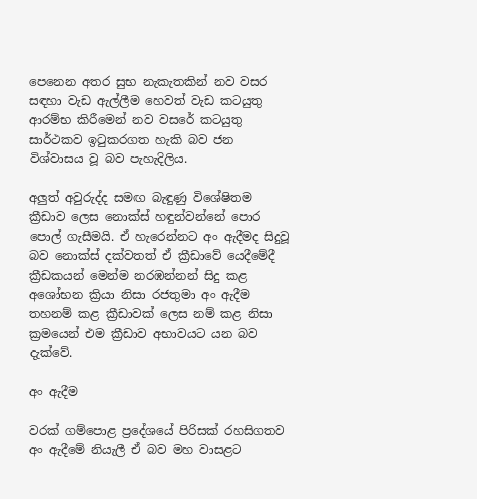පෙනෙන අතර සුභ නැකැතකින් නව වසර සඳහා වැඩ ඇල්ලීම හෙවත් වැඩ කටයුතු ආරම්භ කිරීමෙන් නව වසරේ කටයුතු සාර්ථකව ඉටුකරගත හැකි බව ජන විශ්වාසය වූ බව පැහැදිලිය.

අලුත් අවුරුද්ද සමඟ බැඳුණු විශේෂිතම ක්‍රීඩාව ලෙස නොක්ස් හඳුන්වන්නේ පොර පොල් ගැසීමයි. ඒ හැරෙන්නට අං ඇදීමද සිදුවූ බව නොක්ස් දක්වතත් ඒ ක්‍රීඩාවේ යෙදීමේදී ක්‍රීඩකයන් මෙන්ම නරඹන්නන් සිදු කළ අශෝභන ක්‍රියා නිසා රජතුමා අං ඇදීම තහනම් කළ ක්‍රීඩාවක් ලෙස නම් කළ නිසා ක්‍රමයෙන් එම ක්‍රීඩාව අභාවයට යන බව දැක්වේ.

අං ඇදීම

වරක් ගම්පොළ ප්‍රදේශයේ පිරිසක් රහසිගතව අං ඇදීමේ නියැලී ඒ බව මහ වාසළට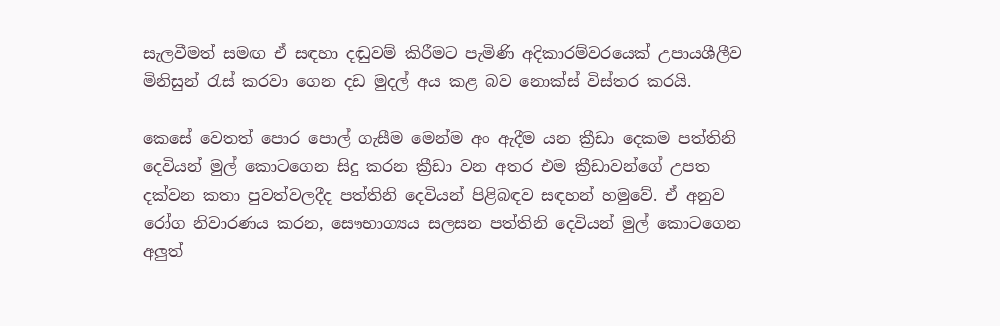සැලවීමත් සමඟ ඒ සඳහා දඬුවම් කිරීමට පැමිණි අදිකාරම්වරයෙක් උපායශීලීව මිනිසුන් රැස් කරවා ගෙන දඩ මුදල් අය කළ බව නොක්ස් විස්තර කරයි.

කෙසේ වෙතත් පොර පොල් ගැසීම මෙන්ම අං ඇදීම යන ක්‍රීඩා දෙකම පත්තිනි දෙවියන් මුල් කොටගෙන සිදු කරන ක්‍රීඩා වන අතර එම ක්‍රීඩාවන්ගේ උපත දක්වන කතා පුවත්වලදීද පත්තිනි දෙවියන් පිළිබඳව සඳහන් හමුවේ. ඒ අනුව රෝග නිවාරණය කරන, සෞභාග්‍යය සලසන පත්තිනි දෙවියන් මුල් කොටගෙන අලුත්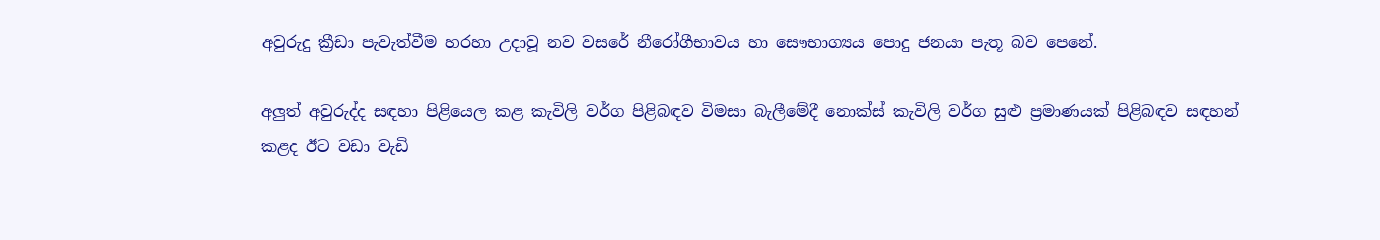අවුරුදු ක්‍රීඩා පැවැත්වීම හරහා උදාවූ නව වසරේ නීරෝගීභාවය හා සෞභාග්‍යය පොදු ජනයා පැතූ බව පෙනේ.

අලුත් අවුරුද්ද සඳහා පිළියෙල කළ කැවිලි වර්ග පිළිබඳව විමසා බැලීමේදී නොක්ස් කැවිලි වර්ග සුළු ප්‍රමාණයක් පිළිබඳව සඳහන් කළද ඊට වඩා වැඩි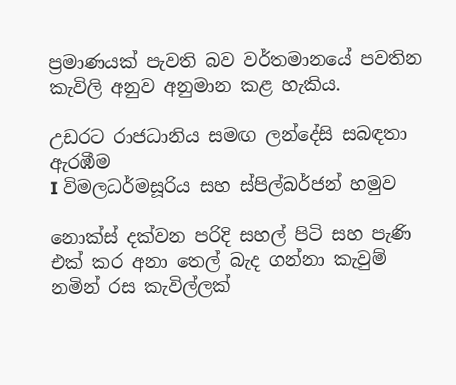ප්‍රමාණයක් පැවති බව වර්තමානයේ පවතින කැවිලි අනුව අනුමාන කළ හැකිය.

උඩරට රාජධානිය සමඟ ලන්දේසි සබඳතා ඇරඹීම
I විමලධර්මසූරිය සහ ස්පිල්බර්ජන් හමුව

නොක්ස් දක්වන පරිදි සහල් පිටි සහ පැණි එක් කර අනා තෙල් බැද ගන්නා කැවුම් නමින් රස කැවිල්ලක්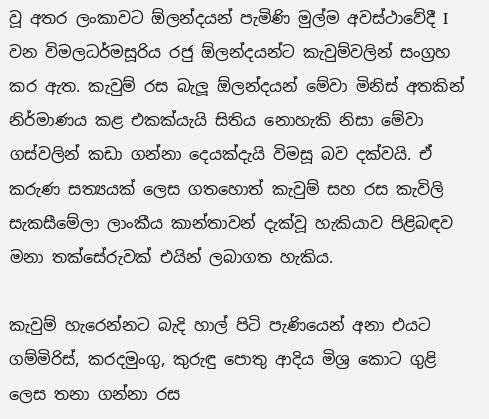වූ අතර ලංකාවට ඕලන්දයන් පැමිණි මුල්ම අවස්ථාවේදී I වන විමලධර්මසූරිය රජු ඕලන්දයන්ට කැවුම්වලින් සංග්‍රහ කර ඇත. කැවුම් රස බැලූ ඕලන්දයන් මේවා මිනිස් අතකින් නිර්මාණය කළ එකක්යැයි සිතිය නොහැකි නිසා මේවා ගස්වලින් කඩා ගන්නා දෙයක්දැයි විමසූ බව දක්වයි. ඒ කරුණ සත්‍යයක් ලෙස ගතහොත් කැවුම් සහ රස කැවිලි සැකසීමේලා ලාංකීය කාන්තාවන් දැක්වූ හැකියාව පිළිබඳව මනා තක්සේරුවක් එයින් ලබාගත හැකිය.

කැවුම් හැරෙන්නට බැදි හාල් පිටි පැණියෙන් අනා එයට ගම්මිරිස්, කරදමුංගු, කුරුඳු පොතු ආදිය මිශ්‍ර කොට ගුළි ලෙස තනා ගන්නා රස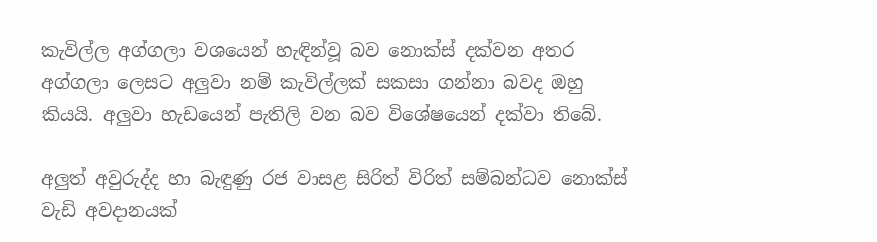කැවිල්ල අග්ගලා වශයෙන් හැඳින්වූ බව නොක්ස් දක්වන අතර අග්ගලා ලෙසට අලුවා නම් කැවිල්ලක් සකසා ගන්නා බවද ඔහු කියයි. අලුවා හැඩයෙන් පැතිලි වන බව විශේෂයෙන් දක්වා තිබේ.

අලුත් අවුරුද්ද හා බැඳුණු රජ වාසළ සිරිත් විරිත් සම්බන්ධව නොක්ස් වැඩි අවදානයක්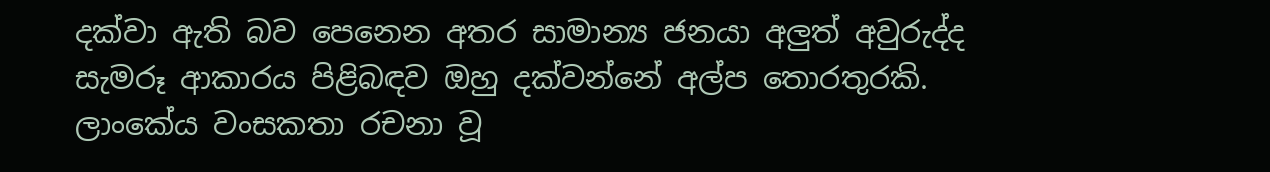දක්වා ඇති බව පෙනෙන අතර සාමාන්‍ය ජනයා අලුත් අවුරුද්ද සැමරූ ආකාරය පිළිබඳව ඔහු දක්වන්නේ අල්ප තොරතුරකි. ලාංකේය වංසකතා රචනා වූ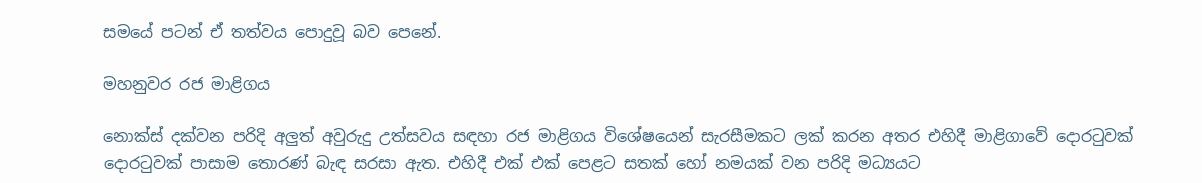සමයේ පටන් ඒ තත්වය පොදුවූ බව පෙනේ.

මහනුවර රජ මාළිගය

නොක්ස් දක්වන පරිදි අලුත් අවුරුදු උත්සවය සඳහා රජ මාළිගය විශේෂයෙන් සැරසීමකට ලක් කරන අතර එහිදී මාළිගාවේ දොරටුවක් දොරටුවක් පාසාම තොරණ් බැඳ සරසා ඇත. එහිදී එක් එක් පෙළට සතක් හෝ නමයක් වන පරිදි මධ්‍යයට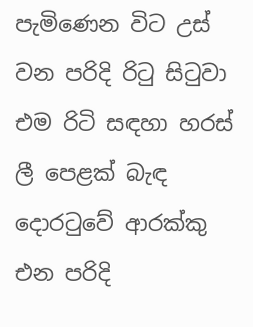පැමිණෙන විට උස් වන පරිදි රිටු සිටුවා එම රිටි සඳහා හරස් ලී පෙළක් බැඳ දොරටුවේ ආරක්කු එන පරිදි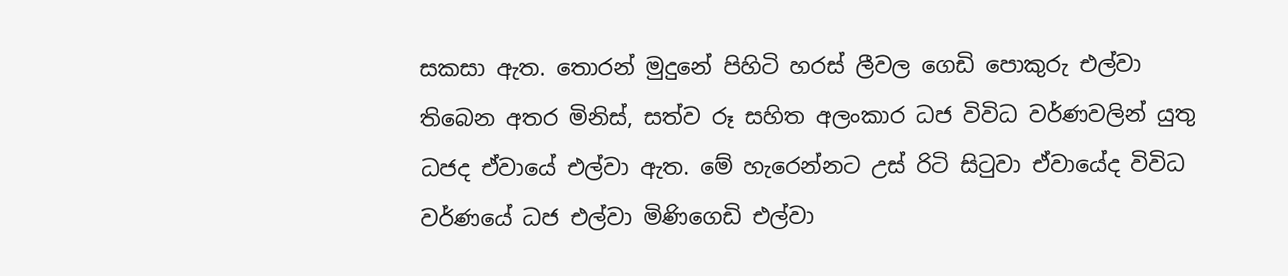සකසා ඇත. තොරන් මුදුනේ පිහිටි හරස් ලීවල ගෙඩි පොකුරු එල්වා තිබෙන අතර මිනිස්, සත්ව රූ සහිත අලංකාර ධජ විවිධ වර්ණවලින් යුතු ධජද ඒවායේ එල්වා ඇත. මේ හැරෙන්නට උස් රිටි සිටුවා ඒවායේද විවිධ වර්ණයේ ධජ එල්වා මිණිගෙඩි එල්වා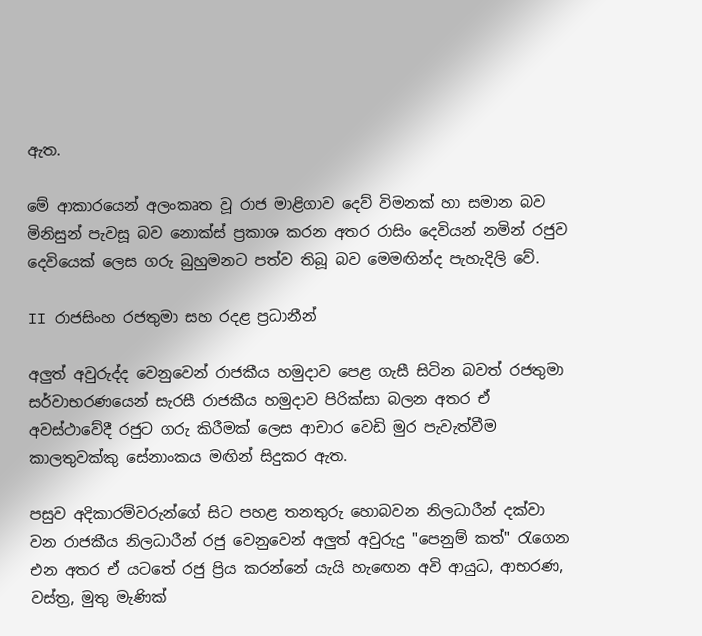ඇත.

මේ ආකාරයෙන් අලංකෘත වූ රාජ මාළිගාව දෙව් විමනක් හා සමාන බව මිනිසුන් පැවසූ බව නොක්ස් ප්‍රකාශ කරන අතර රාසිං දෙවියන් නමින් රජුව දෙවියෙක් ලෙස ගරු බුහුමනට පත්ව තිබූ බව මෙමඟින්ද පැහැදිලි වේ.

II රාජසිංහ රජතුමා සහ රදළ ප්‍රධානීන්

අලුත් අවුරුද්ද වෙනුවෙන් රාජකීය හමුදාව පෙළ ගැසී සිටින බවත් රජතුමා සර්වාභරණයෙන් සැරසී රාජකීය හමුදාව පිරික්සා බලන අතර ඒ අවස්ථාවේදී රජුට ගරු කිරීමක් ලෙස ආචාර වෙඩි මුර පැවැත්වීම කාලතුවක්කු සේනාංකය මඟින් සිදුකර ඇත.

පසුව අදිකාරම්වරුන්ගේ සිට පහළ තනතුරු හොබවන නිලධාරීන් දක්වා වන රාජකීය නිලධාරීන් රජු වෙනුවෙන් අලුත් අවුරුදු "පෙනුම් කත්" රැගෙන එන අතර ඒ යටතේ රජු ප්‍රිය කරන්නේ යැයි හැඟෙන අවි ආයුධ, ආභරණ, වස්ත්‍ර, මුතු මැණික්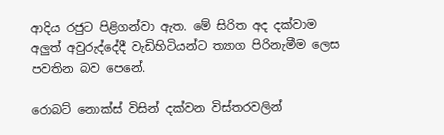ආදිය රජුට පිළිගන්වා ඇත. මේ සිරිත අද දක්වාම අලුත් අවුරුද්දේදී වැඩිහිටියන්ට ත්‍යාග පිරිනැමීම ලෙස පවතින බව පෙනේ.

රොබට් නොක්ස් විසින් දක්වන විස්තරවලින්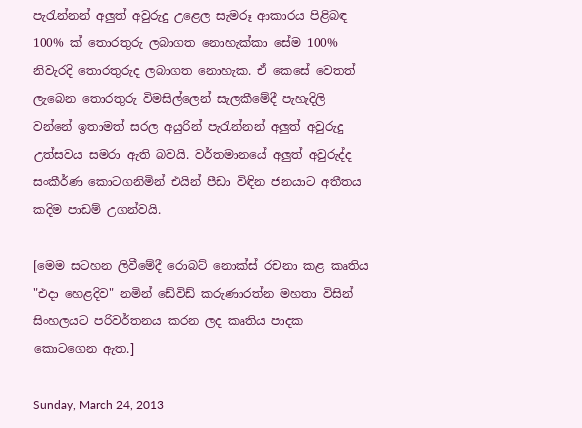පැරැන්නන් අලුත් අවුරුදු උළෙල සැමරූ ආකාරය පිළිබඳ 100% ක් තොරතුරු ලබාගත නොහැක්කා සේම 100% නිවැරදි තොරතුරුද ලබාගත නොහැක. ඒ කෙසේ වෙතත් ලැබෙන තොරතුරු විමසිල්ලෙන් සැලකීමේදී පැහැදිලි වන්නේ ඉතාමත් සරල අයුරින් පැරැන්නන් අලුත් අවුරුදු උත්සවය සමරා ඇති බවයි. වර්තමානයේ අලුත් අවුරුද්ද සංකීර්ණ කොටගනිමින් එයින් පීඩා විඳින ජනයාට අතීතය කදිම පාඩම් උගන්වයි.

[මෙම සටහන ලිවීමේදී රොබට් නොක්ස් රචනා කළ කෘතිය "එදා හෙළදිව" නමින් ඩේවිඩ් කරුණාරත්න මහතා විසින් සිංහලයට පරිවර්තනය කරන ලද කෘතිය පාදක කොටගෙන ඇත.]

Sunday, March 24, 2013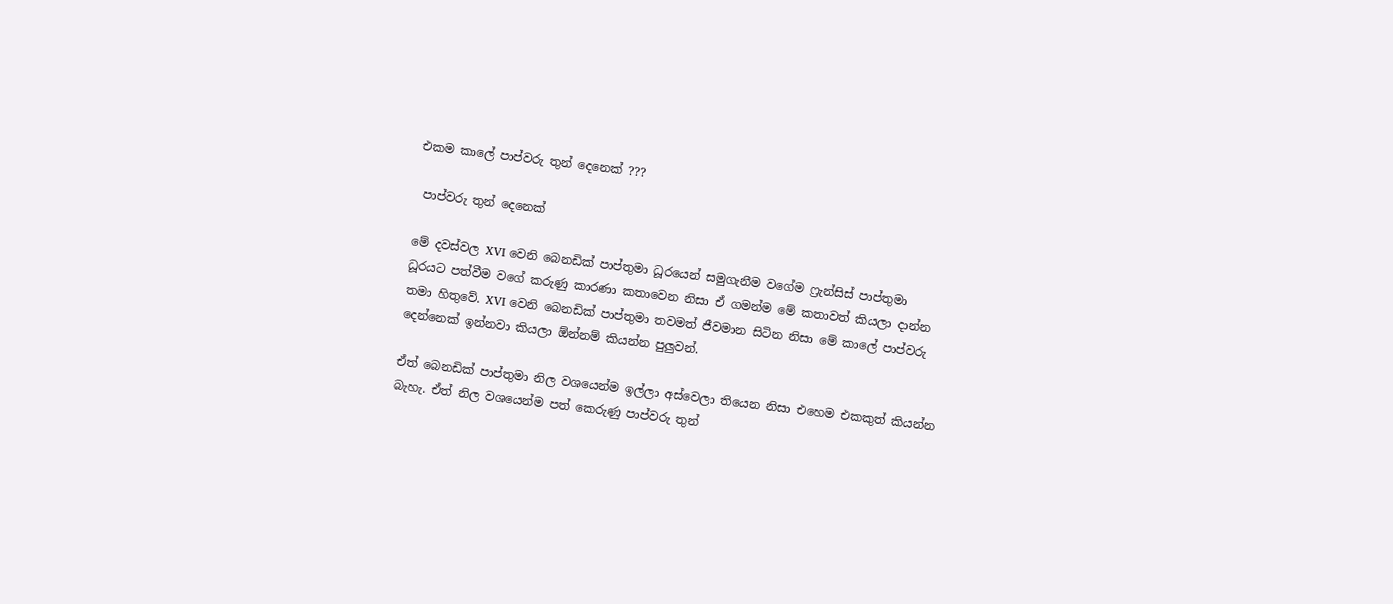එකම කාලේ පාප්වරු තුන් දෙනෙක් ???

 පාප්වරු තුන් දෙනෙක්

මේ දවස්වල XVI වෙනි බෙනඩික් පාප්තුමා ධූරයෙන් සමුගැනීම වගේම ෆ්‍රැන්සිස් පාප්තුමා ධූරයට පත්වීම වගේ කරුණු කාරණා කතාවෙන නිසා ඒ ගමන්ම මේ කතාවත් කියලා දාන්න තමා හිතුවේ. XVI වෙනි බෙනඩික් පාප්තුමා තවමත් ජීවමාන සිටින නිසා මේ කාලේ පාප්වරු දෙන්නෙක් ඉන්නවා කියලා ඕන්නම් කියන්න පුලුවන්.

ඒත් බෙනඩික් පාප්තුමා නිල වශයෙන්ම ඉල්ලා අස්වෙලා තියෙන නිසා එහෙම එකකුත් කියන්න බැහැ. ඒත් නිල වශයෙන්ම පත් කෙරුණු පාප්වරු තුන්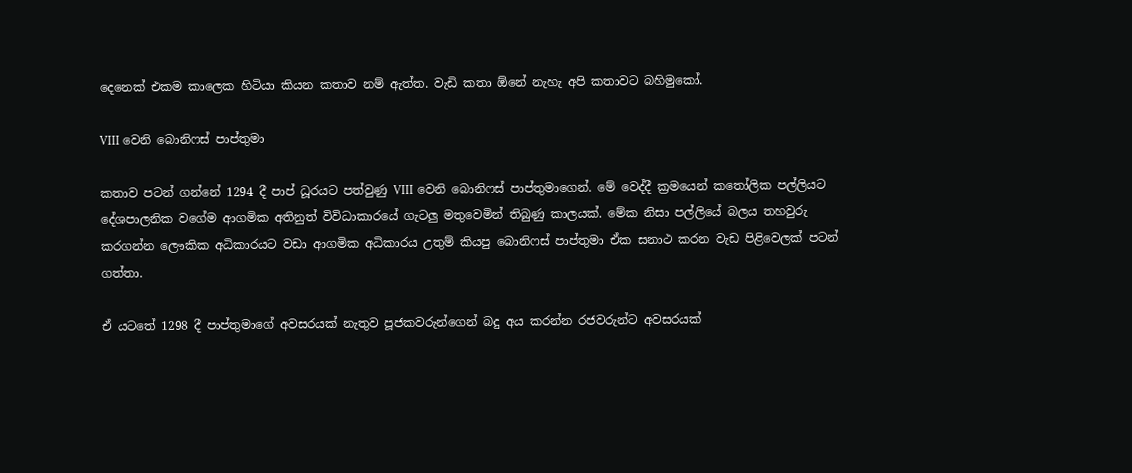දෙනෙක් එකම කාලෙක හිටියා කියන කතාව නම් ඇත්ත. වැඩි කතා ඕනේ නැහැ අපි කතාවට බහිමුකෝ.

VIII වෙනි බොනිෆස් පාප්තුමා

කතාව පටන් ගන්නේ 1294 දී පාප් ධූරයට පත්වුණු VIII වෙනි බොනිෆස් පාප්තුමාගෙන්. මේ වෙද්දී ක්‍රමයෙන් කතෝලික පල්ලියට දේශපාලනික වගේම ආගමික අතිනුත් විවිධාකාරයේ ගැටලු මතුවෙමින් තිබුණු කාලයක්. මේක නිසා පල්ලියේ බලය තහවුරු කරගන්න ලෞකික අධිකාරයට වඩා ආගමික අධිකාරය උතුම් කියපු බොනිෆස් පාප්තුමා ඒක සනාථ කරන වැඩ පිළිවෙලක් පටන් ගත්තා.

ඒ යටතේ 1298 දී පාප්තුමාගේ අවසරයක් නැතුව පූජකවරුන්ගෙන් බදු අය කරන්න රජවරුන්ට අවසරයක්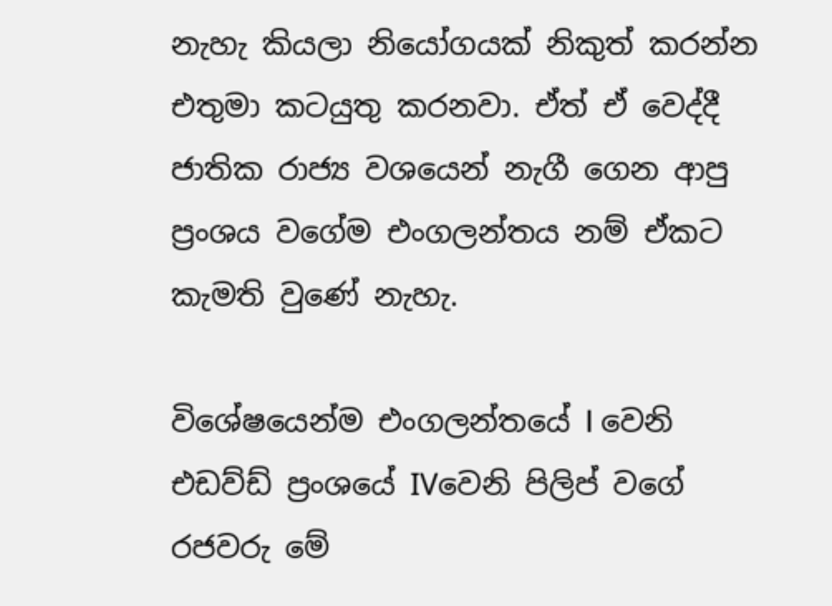නැහැ කියලා නියෝගයක් නිකුත් කරන්න එතුමා කටයුතු කරනවා. ඒත් ඒ වෙද්දී ජාතික රාජ්‍ය වශයෙන් නැගී ගෙන ආපු ප්‍රංශය වගේම එංගලන්තය නම් ඒකට කැමති වුණේ නැහැ.

විශේෂයෙන්ම එංගලන්තයේ I වෙනි එඩව්ඩ් ප්‍රංශයේ IVවෙනි පිලිප් වගේ රජවරු මේ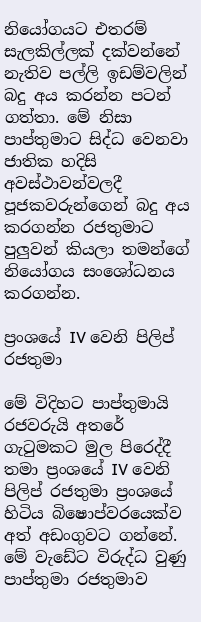නියෝගයට එතරම් සැලකිල්ලක් දක්වන්නේ නැතිව පල්ලි ඉඩම්වලින් බදු අය කරන්න පටන් ගත්තා. මේ නිසා පාප්තුමාට සිද්ධ වෙනවා ජාතික හදිසි අවස්ථාවන්වලදී පූජකවරුන්ගෙන් බදු අය කරගන්න රජතුමාට පුලුවන් කියලා තමන්ගේ නියෝගය සංශෝධනය කරගන්න.

ප්‍රංශයේ IV වෙනි පිලිප් රජතුමා

මේ විදිහට පාප්තුමායි රජවරුයි අතරේ ගැටුමකට මුල පිරෙද්දී තමා ප්‍රංශයේ IV වෙනි පිලිප් රජතුමා ප්‍රංශයේ හිටිය බිෂොප්වරයෙක්ව අත් අඩංගුවට ගන්නේ. මේ වැඩේට විරුද්ධ වුණු පාප්තුමා රජතුමාව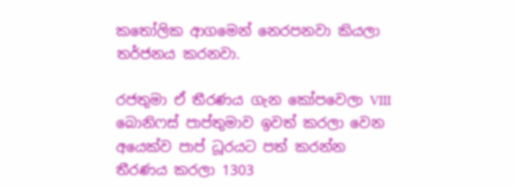කතෝලික ආගමෙන් නෙරපනවා කියලා තර්ජනය කරනවා.

රජතුමා ඒ තීරණය ගැන කෝපවෙලා VIII බොනිෆස් පාප්තුමාව ඉවත් කරලා වෙන අයෙක්ව පාප් ධූරයට පත් කරන්න තීරණය කරලා 1303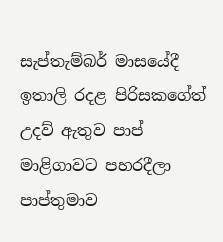සැප්තැම්බර් මාසයේදී ඉතාලි රදළ පිරිසකගේත් උදව් ඇතුව පාප් මාළිගාවට පහරදීලා පාප්තුමාව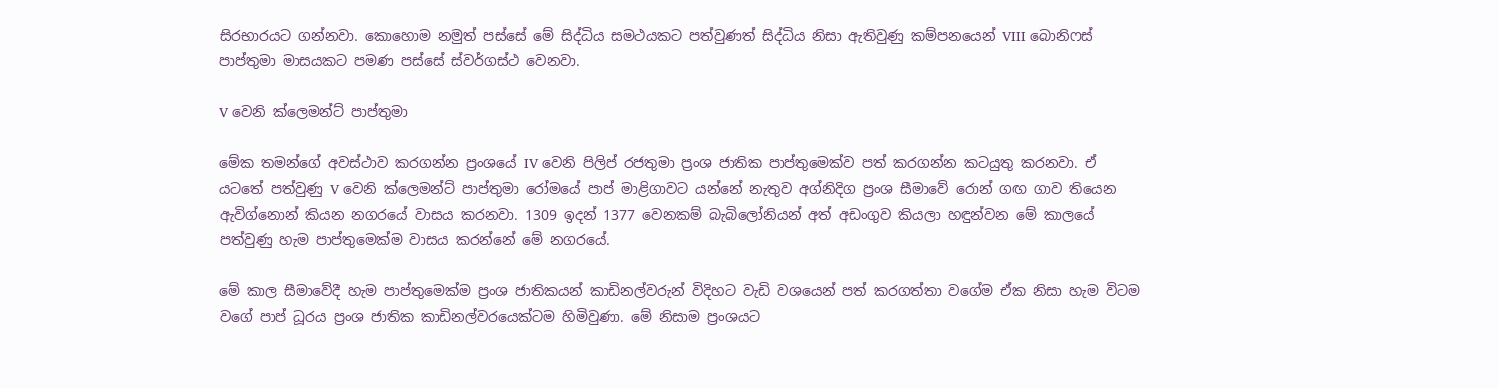සිරභාරයට ගන්නවා. කොහොම නමුත් පස්සේ මේ සිද්ධිය සමථයකට පත්වුණත් සිද්ධිය නිසා ඇතිවුණු කම්පනයෙන් VIII බොනිෆස් පාප්තුමා මාසයකට පමණ පස්සේ ස්වර්ගස්ථ වෙනවා.

V වෙනි ක්ලෙමන්ට් පාප්තුමා

මේක තමන්ගේ අවස්ථාව කරගන්න ප්‍රංශයේ IV වෙනි පිලිප් රජතුමා ප්‍රංශ ජාතික පාප්තුමෙක්ව පත් කරගන්න කටයුතු කරනවා. ඒ යටතේ පත්වුණු V වෙනි ක්ලෙමන්ට් පාප්තුමා රෝමයේ පාප් මාළිගාවට යන්නේ නැතුව අග්නිදිග ප්‍රංශ සීමාවේ රොන් ගඟ ගාව තියෙන ඇවිග්නොන් කියන නගරයේ වාසය කරනවා. 1309 ඉදන් 1377 වෙනකම් බැබිලෝනියන් අත් අඩංගුව කියලා හඳුන්වන මේ කාලයේ පත්වුණු හැම පාප්තුමෙක්ම වාසය කරන්නේ මේ නගරයේ.

මේ කාල සීමාවේදී හැම පාප්තුමෙක්ම ප්‍රංශ ජාතිකයන් කාඩිනල්වරුන් විදිහට වැඩි වශයෙන් පත් කරගත්තා වගේම ඒක නිසා හැම විටම වගේ පාප් ධූරය ප්‍රංශ ජාතික කාඩිනල්වරයෙක්ටම හිමිවුණා. මේ නිසාම ප්‍රංශයට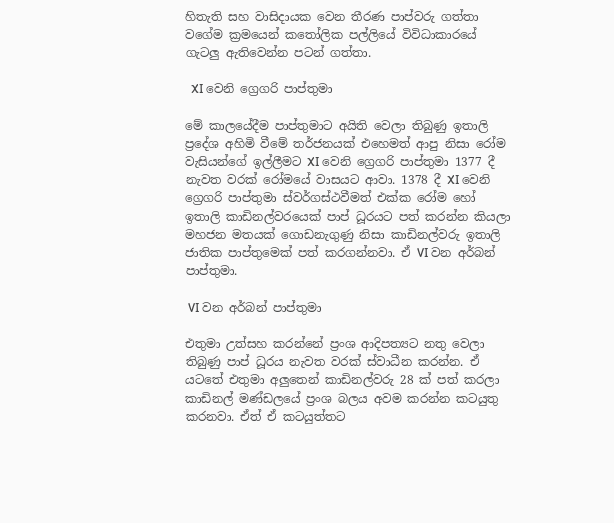හිතැති සහ වාසිදායක වෙන තීරණ පාප්වරු ගත්තා වගේම ක්‍රමයෙන් කතෝලික පල්ලියේ විවිධාකාරයේ ගැටලු ඇතිවෙන්න පටන් ගත්තා.

  XI වෙනි ග්‍රෙගරි පාප්තුමා

මේ කාලයේදීම පාප්තුමාට අයිති වෙලා තිබුණු ඉතාලි ප්‍රදේශ අහිමි වීමේ තර්ජනයක් එහෙමත් ආපු නිසා රෝම වැසියන්ගේ ඉල්ලීමට XI වෙනි ග්‍රෙගරි පාප්තුමා 1377 දී නැවත වරක් රෝමයේ වාසයට ආවා. 1378 දී XI වෙනි ග්‍රෙගරි පාප්තුමා ස්වර්ගස්ථවීමත් එක්ක රෝම හෝ ඉතාලි කාඩිනල්වරයෙක් පාප් ධූරයට පත් කරන්න කියලා මහජන මතයක් ගොඩනැගුණු නිසා කාඩිනල්වරු ඉතාලි ජාතික පාප්තුමෙක් පත් කරගන්නවා. ඒ VI වන අර්බන් පාප්තුමා.

 VI වන අර්බන් පාප්තුමා

එතුමා උත්සහ කරන්නේ ප්‍රංශ ආදිපත්‍යට නතු වෙලා තිබුණු පාප් ධූරය නැවත වරක් ස්වාධීන කරන්න. ඒ යටතේ එතුමා අලුතෙන් කාඩිනල්වරු 28 ක් පත් කරලා කාඩිනල් මණ්ඩලයේ ප්‍රංශ බලය අවම කරන්න කටයුතු කරනවා. ඒත් ඒ කටයුත්තට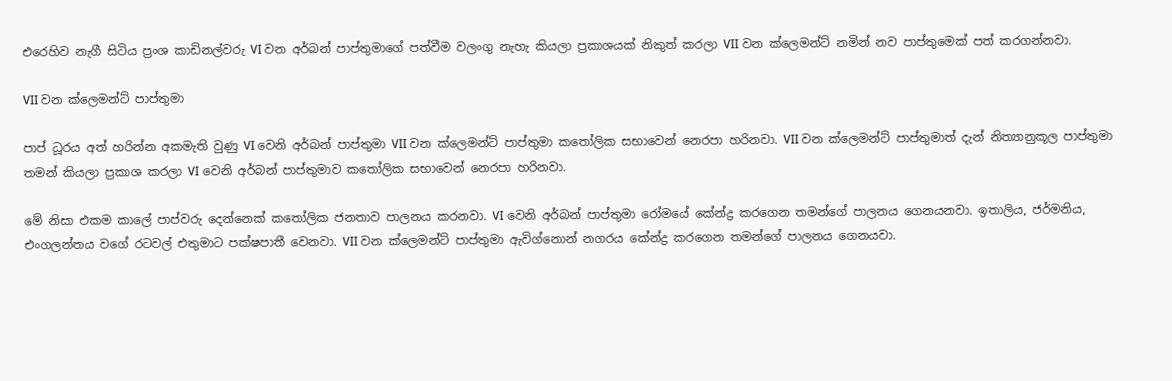එරෙහිව නැගී සිටිය ප්‍රංශ කාඩිනල්වරු VI වන අර්බන් පාප්තුමාගේ පත්වීම වලංගු නැහැ කියලා ප්‍රකාශයක් නිකුත් කරලා VII වන ක්ලෙමන්ට් නමින් නව පාප්තුමෙක් පත් කරගන්නවා.

VII වන ක්ලෙමන්ට් පාප්තුමා

පාප් ධූරය අත් හරින්න අකමැති වුණු VI වෙනි අර්බන් පාප්තුමා VII වන ක්ලෙමන්ට් පාප්තුමා කතෝලික සභාවෙන් නෙරපා හරිනවා. VII වන ක්ලෙමන්ට් පාප්තුමාත් දැන් නිත්‍යානුකූල පාප්තුමා තමන් කියලා ප්‍රකාශ කරලා VI වෙනි අර්බන් පාප්තුමාව කතෝලික සභාවෙන් නෙරපා හරිනවා.

මේ නිසා එකම කාලේ පාප්වරු දෙන්නෙක් කතෝලික ජනතාව පාලනය කරනවා. VI වෙනි අර්බන් පාප්තුමා රෝමයේ කේන්ද්‍ර කරගෙන තමන්ගේ පාලනය ගෙනයනවා. ඉතාලිය, ජර්මනිය, එංගලන්තය වගේ රටවල් එතුමාට පක්ෂපාතී වෙනවා. VII වන ක්ලෙමන්ට් පාප්තුමා ඇවිග්නොන් නගරය කේන්ද්‍ර කරගෙන තමන්ගේ පාලනය ගෙනයවා.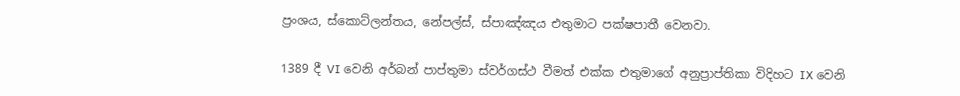ප්‍රංශය, ස්කොට්ලන්තය, නේපල්ස්, ස්පාඤ්ඤය එතුමාට පක්ෂපාතී වෙනවා.

1389 දී VI වෙනි අර්බන් පාප්තුමා ස්වර්ගස්ථ වීමත් එක්ක එතුමාගේ අනුප්‍රාප්තිකා විදිහට IX වෙනි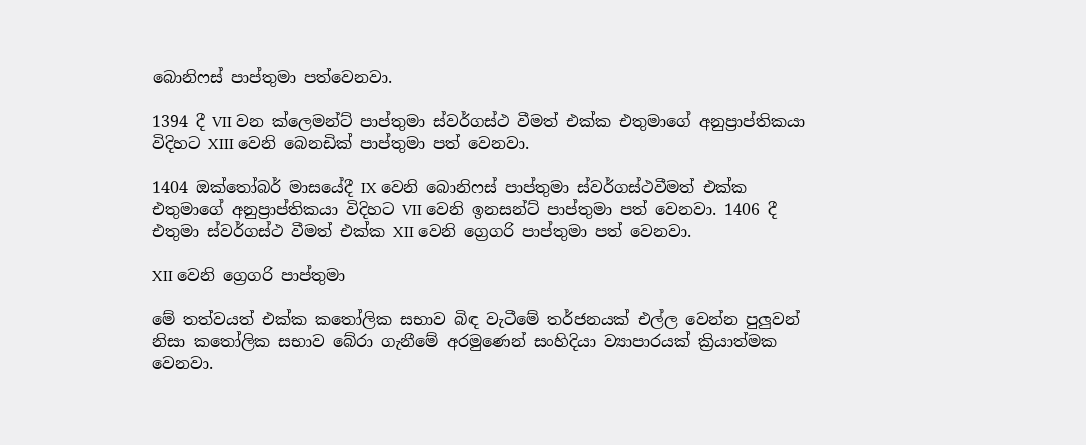බොනිෆස් පාප්තුමා පත්වෙනවා.

1394 දී VII වන ක්ලෙමන්ට් පාප්තුමා ස්වර්ගස්ථ වීමත් එක්ක එතුමාගේ අනුප්‍රාප්තිකයා විදිහට XIII වෙනි බෙනඩික් පාප්තුමා පත් වෙනවා.

1404 ඔක්තෝබර් මාසයේදී IX වෙනි බොනිෆස් පාප්තුමා ස්වර්ගස්ථවීමත් එක්ක එතුමාගේ අනුප්‍රාප්තිකයා විදිහට VII වෙනි ඉනසන්ට් පාප්තුමා පත් වෙනවා. 1406 දී එතුමා ස්වර්ගස්ථ වීමත් එක්ක XII වෙනි ග්‍රෙගරි පාප්තුමා පත් වෙනවා.

XII වෙනි ග්‍රෙගරි පාප්තුමා

මේ තත්වයත් එක්ක කතෝලික සභාව බිඳ වැටීමේ තර්ජනයක් එල්ල වෙන්න පුලුවන් නිසා කතෝලික සභාව බේරා ගැනීමේ අරමුණෙන් සංහිදියා ව්‍යාපාරයක් ක්‍රියාත්මක වෙනවා.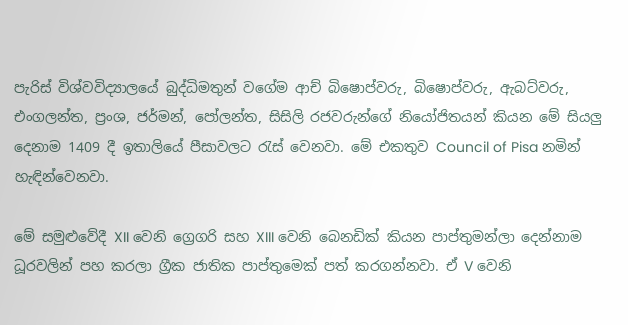පැරිස් විශ්වවිද්‍යාලයේ බුද්ධිමතුන් වගේම ආච් බිෂොප්වරු, බිෂොප්වරු, ඇබට්වරු, එංගලන්ත, ප්‍රංශ, ජර්මන්, පෝලන්ත, සිසිලි රජවරුන්ගේ නියෝජිතයන් කියන මේ සියලු දෙනාම 1409 දී ඉතාලියේ පීසාවලට රැස් වෙනවා. මේ එකතුව Council of Pisa නමින් හැඳින්වෙනවා.

මේ සමුළුවේදී XII වෙනි ග්‍රෙගරි සහ XIII වෙනි බෙනඩික් කියන පාප්තුමන්ලා දෙන්නාම ධූරවලින් පහ කරලා ග්‍රීක ජාතික පාප්තුමෙක් පත් කරගන්නවා. ඒ V වෙනි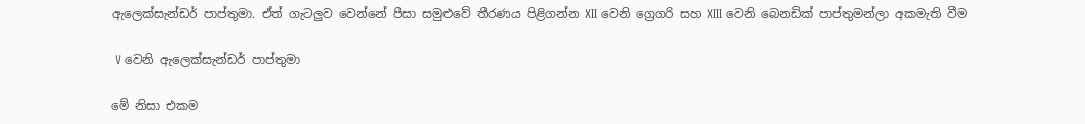ඇලෙක්සැන්ඩර් පාප්තුමා. ඒත් ගැටලුව වෙන්නේ පීසා සමුළුවේ තීරණය පිළිගන්න XII වෙනි ග්‍රෙගරි සහ XIII වෙනි බෙනඩික් පාප්තුමන්ලා අකමැති වීම

 V වෙනි ඇලෙක්සැන්ඩර් පාප්තුමා

මේ නිසා එකම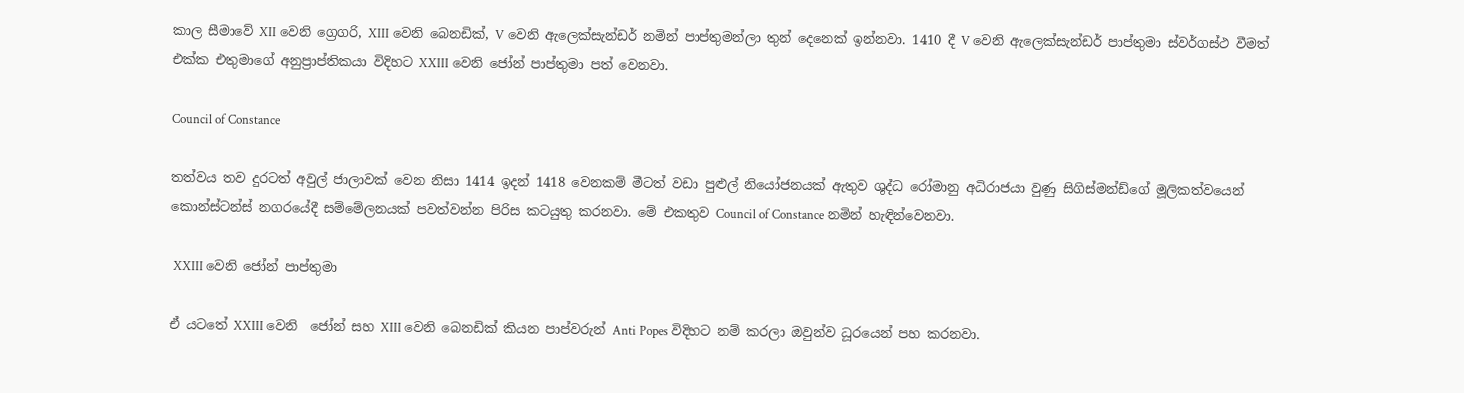කාල සීමාවේ XII වෙනි ග්‍රෙගරි, XIII වෙනි බෙනඩික්, V වෙනි ඇලෙක්සැන්ඩර් නමින් පාප්තුමන්ලා තුන් දෙනෙක් ඉන්නවා. 1410 දී V වෙනි ඇලෙක්සැන්ඩර් පාප්තුමා ස්වර්ගස්ථ වීමත් එක්ක එතුමාගේ අනුප්‍රාප්තිකයා විදිහට XXIII වෙනි ජෝන් පාප්තුමා පත් වෙනවා.

Council of Constance

තත්වය තව දුරටත් අවුල් ජාලාවක් වෙන නිසා 1414 ඉදන් 1418 වෙනකම් මීටත් වඩා පුළුල් නියෝජනයක් ඇතුව ශුද්ධ රෝමානු අධිරාජයා වුණු සිගිස්මන්ඩ්ගේ මූලිකත්වයෙන් කොන්ස්ටන්ස් නගරයේදී සම්මේලනයක් පවත්වන්න පිරිස කටයුතු කරනවා. මේ එකතුව Council of Constance නමින් හැඳින්වෙනවා.

 XXIII වෙනි ජෝන් පාප්තුමා

ඒ යටතේ XXIII වෙනි  ජෝන් සහ XIII වෙනි බෙනඩික් කියන පාප්වරුන් Anti Popes විදිහට නම් කරලා ඔවුන්ව ධූරයෙන් පහ කරනවා.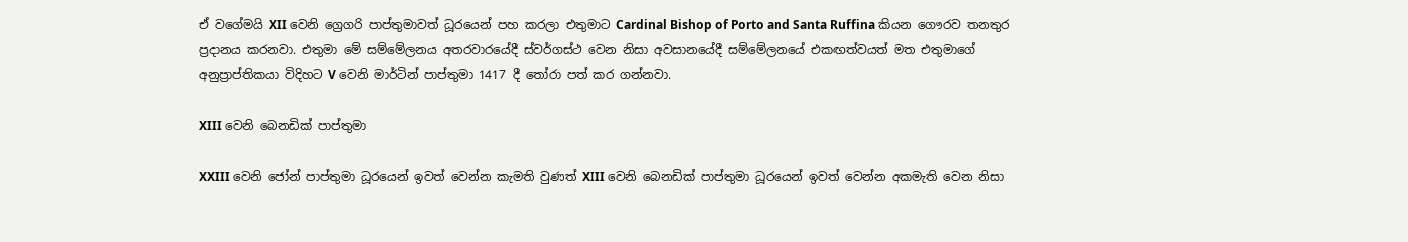ඒ වගේමයි XII වෙනි ග්‍රෙගරි පාප්තුමාවත් ධූරයෙන් පහ කරලා එතුමාට Cardinal Bishop of Porto and Santa Ruffina කියන ගෞරව තනතුර ප්‍රදානය කරනවා. එතුමා මේ සම්මේලනය අතරවාරයේදී ස්වර්ගස්ථ වෙන නිසා අවසානයේදී සම්මේලනයේ එකඟත්වයත් මත එතුමාගේ අනුප්‍රාප්තිකයා විදිහට V වෙනි මාර්ටින් පාප්තුමා 1417 දී තෝරා පත් කර ගන්නවා.

XIII වෙනි බෙනඩික් පාප්තුමා

XXIII වෙනි ජෝන් පාප්තුමා ධූරයෙන් ඉවත් වෙන්න කැමති වුණත් XIII වෙනි බෙනඩික් පාප්තුමා ධූරයෙන් ඉවත් වෙන්න අකමැති වෙන නිසා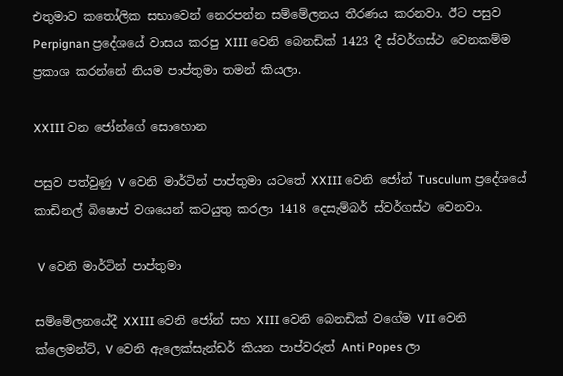එතුමාව කතෝලික සභාවෙන් නෙරපන්න සම්මේලනය තීරණය කරනවා. ඊට පසුව Perpignan ප්‍රදේශයේ වාසය කරපු XIII වෙනි බෙනඩික් 1423 දී ස්වර්ගස්ථ වෙනකම්ම ප්‍රකාශ කරන්නේ නියම පාප්තුමා තමන් කියලා.

XXIII වන ජෝන්ගේ සොහොන

පසුව පත්වුණු V වෙනි මාර්ටින් පාප්තුමා යටතේ XXIII වෙනි ජෝන් Tusculum ප්‍රදේශයේ කාඩිනල් බිෂොප් වශයෙන් කටයුතු කරලා 1418 දෙසැම්බර් ස්වර්ගස්ථ වෙනවා.

 V වෙනි මාර්ටින් පාප්තුමා

සම්මේලනයේදී XXIII වෙනි ජෝන් සහ XIII වෙනි බෙනඩික් වගේම VII වෙනි ක්ලෙමන්ට්, V වෙනි ඇලෙක්සැන්ඩර් කියන පාප්වරුත් Anti Popes ලා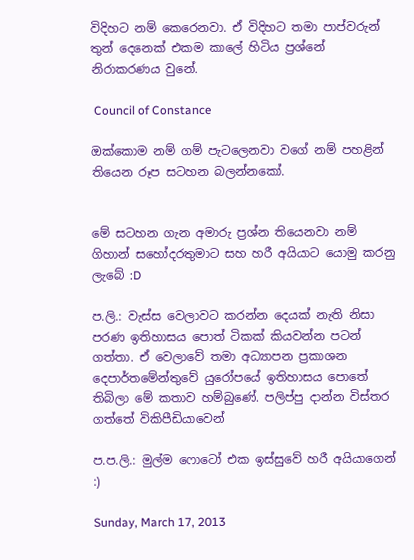විදිහට නම් කෙරෙනවා. ඒ විදිහට තමා පාප්වරුන් තුන් දෙනෙක් එකම කාලේ හිටිය ප්‍රශ්නේ නිරාකරණය වුනේ.

 Council of Constance

ඔක්කොම නම් ගම් පැටලෙනවා වගේ නම් පහළින් තියෙන රූප සටහන බලන්නකෝ.


මේ සටහන ගැන අමාරු ප්‍රශ්න තියෙනවා නම් ගිහාන් සහෝදරතුමාට සහ හරී අයියාට යොමු කරනු ලැබේ :D

ප.ලි.: වැස්ස වෙලාවට කරන්න දෙයක් නැති නිසා පරණ ඉතිහාසය පොත් ටිකක් කියවන්න පටන් ගත්තා. ඒ වෙලාවේ තමා අධ්‍යාපන ප්‍රකාශන දෙපාර්තමේන්තුවේ යුරෝපයේ ඉතිහාසය පොතේ තිබිලා මේ කතාව හම්බුණේ. පලිප්පු දාන්න විස්තර ගත්තේ විකිපීඩියාවෙන්

ප.ප.ලි.: මුල්ම ෆොටෝ එක ඉස්සුවේ හරී අයියාගෙන් :)

Sunday, March 17, 2013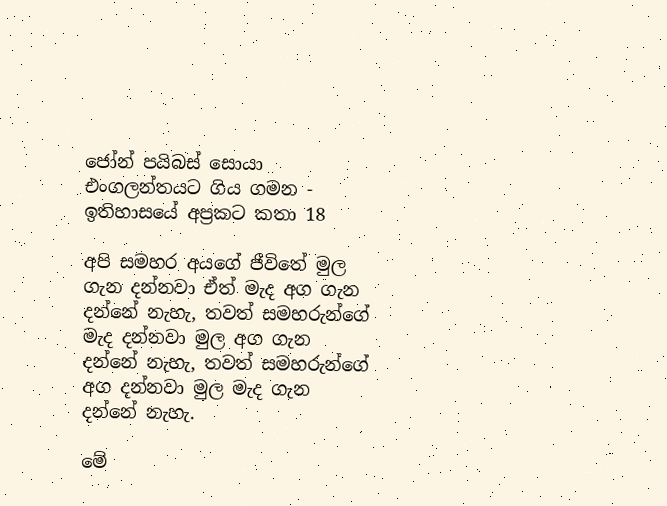ජෝන් පයිබස් සොයා එංගලන්තයට ගිය ගමන - ඉතිහාසයේ අප්‍රකට කතා 18

අපි සමහර අයගේ ජීවිතේ මුල ගැන දන්නවා ඒත් මැද අග ගැන දන්නේ නැහැ, තවත් සමහරුන්ගේ මැද දන්නවා මුල අග ගැන දන්නේ නැහැ, තවත් සමහරුන්ගේ අග දන්නවා මුල මැද ගැන දන්නේ නැහැ.

මේ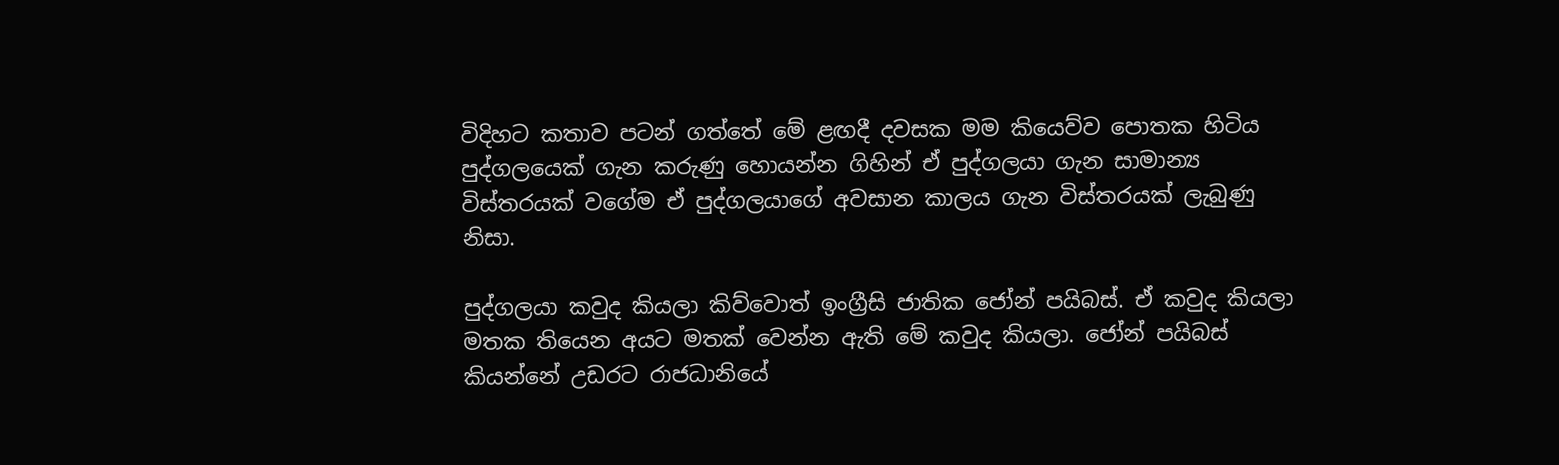විදිහට කතාව පටන් ගත්තේ මේ ළඟදී දවසක මම කියෙව්ව පොතක හිටිය පුද්ගලයෙක් ගැන කරුණු හොයන්න ගිහින් ඒ පුද්ගලයා ගැන සාමාන්‍ය විස්තරයක් වගේම ඒ පුද්ගලයාගේ අවසාන කාලය ගැන විස්තරයක් ලැබුණු නිසා.

පුද්ගලයා කවුද කියලා කිව්වොත් ඉංග්‍රීසි ජාතික ජෝන් පයිබස්. ඒ කවුද කියලා මතක තියෙන අයට මතක් වෙන්න ඇති මේ කවුද කියලා. ජෝන් පයිබස් කියන්නේ උඩරට රාජධානියේ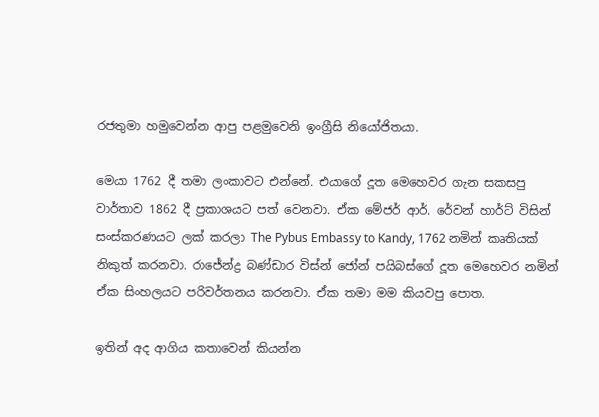රජතුමා හමුවෙන්න ආපු පළමුවෙනි ඉංග්‍රීසි නියෝජිතයා.

මෙයා 1762 දී තමා ලංකාවට එන්නේ. එයාගේ දූත මෙහෙවර ගැන සකසපු වාර්තාව 1862 දී ප්‍රකාශයට පත් වෙනවා. ඒක මේජර් ආර්. රේවන් හාර්ට් විසින් සංස්කරණයට ලක් කරලා The Pybus Embassy to Kandy, 1762 නමින් කෘතියක් නිකුත් කරනවා. රාජේන්ද්‍ර බණ්ඩාර විස්න් ජෝන් පයිබස්ගේ දූත මෙහෙවර නමින් ඒක සිංහලයට පරිවර්තනය කරනවා. ඒක තමා මම කියවපු පොත.

ඉතින් අද ආගිය කතාවෙන් කියන්න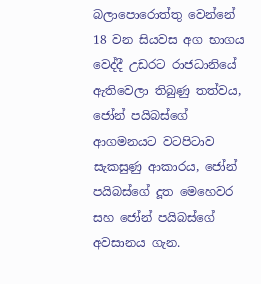බලාපොරොත්තු වෙන්නේ 18 වන සියවස අග භාගය වෙද්දී උඩරට රාජධානියේ ඇතිවෙලා තිබුණු තත්වය, ජෝන් පයිබස්ගේ ආගමනයට වටපිටාව සැකසුණු ආකාරය, ජෝන් පයිබස්ගේ දූත මෙහෙවර සහ ජෝන් පයිබස්ගේ අවසානය ගැන.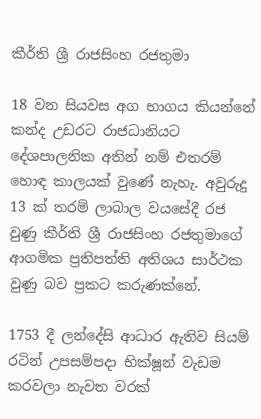කීර්ති ශ්‍රී රාජසිංහ රජතුමා

18 වන සියවස අග භාගය කියන්නේ කන්ද උඩරට රාජධානියට දේශපාලනික අතින් නම් එතරම් හොඳ කාලයක් වුණේ නැහැ. අවුරුදු 13 ක් තරම් ලාබාල වයසේදී රජ වුණු කීර්ති ශ්‍රී රාජසිංහ රජතුමාගේ ආගමික ප්‍රතිපත්ති අතිශය සාර්ථක වුණු බව ප්‍රකට කරුණක්නේ.

1753 දී ලන්දේසි ආධාර ඇතිව සියම් රටින් උපසම්පදා භික්ෂූන් වැඩම කරවලා නැවත වරක්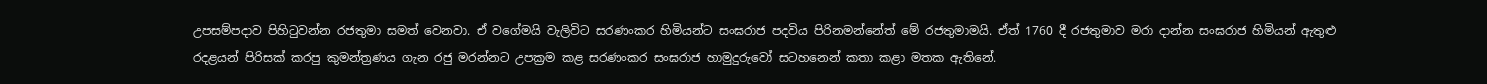උපසම්පදාව පිහිටුවන්න රජතුමා සමත් වෙනවා. ඒ වගේමයි වැලිවිට සරණංකර හිමියන්ට සංඝරාජ පදවිය පිරිනමන්නේත් මේ රජතුමාමයි. ඒත් 1760 දී රජතුමාව මරා දාන්න සංඝරාජ හිමියන් ඇතුළු රදළයන් පිරිසක් කරපු කුමන්ත්‍රණය ගැන රජු මරන්නට උපක්‍රම කළ සරණංකර සංඝරාජ හාමුදුරුවෝ සටහනෙන් කතා කළා මතක ඇතිනේ.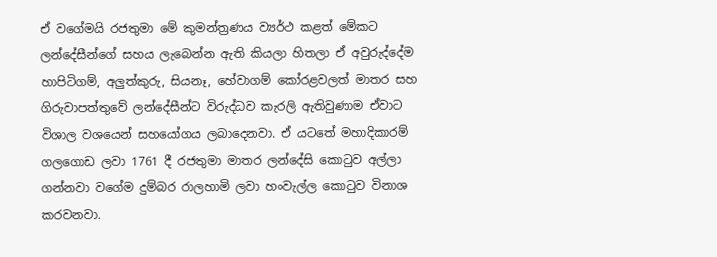ඒ වගේමයි රජතුමා මේ කුමන්ත්‍රණය ව්‍යර්ථ කළත් මේකට ලන්දේසීන්ගේ සහය ලැබෙන්න ඇති කියලා හිතලා ඒ අවුරුද්දේම හාපිටිගම්, අලුත්කුරු, සියනෑ, හේවාගම් කෝරළවලත් මාතර සහ ගිරුවාපත්තුවේ ලන්දේසීන්ට විරුද්ධව කැරලි ඇතිවුණාම ඒවාට විශාල වශයෙන් සහයෝගය ලබාදෙනවා. ඒ යටතේ මහාදිකාරම් ගලගොඩ ලවා 1761 දී රජතුමා මාතර ලන්දේසි කොටුව අල්ලා ගන්නවා වගේම දුම්බර රාලහාමි ලවා හංවැල්ල කොටුව විනාශ කරවනවා.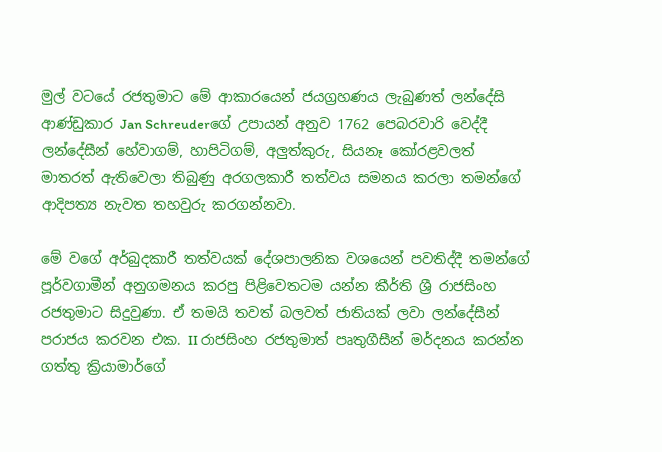මුල් වටයේ රජතුමාට මේ ආකාරයෙන් ජයග්‍රහණය ලැබුණත් ලන්දේසි ආණ්ඩුකාර Jan Schreuderගේ උපායන් අනුව 1762 පෙබරවාරි වෙද්දී ලන්දේසීන් හේවාගම්, හාපිටිගම්, අලුත්කුරු, සියනෑ කෝරළවලත් මාතරත් ඇතිවෙලා තිබුණු අරගලකාරී තත්වය සමනය කරලා තමන්ගේ ආදිපත්‍ය නැවත තහවුරු කරගන්නවා.

මේ වගේ අර්බුදකාරී තත්වයක් දේශපාලනික වශයෙන් පවතිද්දී තමන්ගේ පූර්වගාමීන් අනුගමනය කරපු පිළිවෙතටම යන්න කීර්ති ශ්‍රී රාජසිංහ රජතුමාට සිදුවුණා. ඒ තමයි තවත් බලවත් ජාතියක් ලවා ලන්දේසීන් පරාජය කරවන එක. II රාජසිංහ රජතුමාත් පෘතුගීසීන් මර්දනය කරන්න ගත්තු ක්‍රියාමාර්ගේ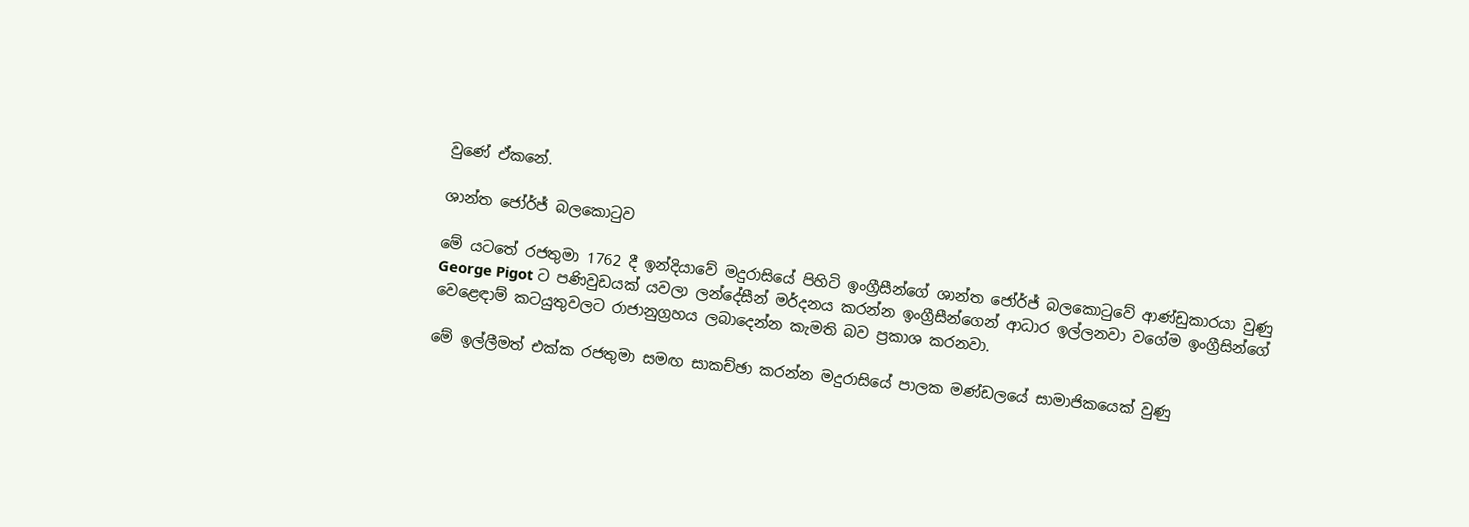වුණේ ඒකනේ.

ශාන්ත ජෝර්ජ් බලකොටුව

මේ යටතේ රජතුමා 1762 දී ඉන්දියාවේ මදුරාසියේ පිහිටි ඉංග්‍රීසීන්ගේ ශාන්ත ජෝර්ජ් බලකොටුවේ ආණ්ඩුකාරයා වුණු George Pigot ට පණිවුඩයක් යවලා ලන්දේසීන් මර්දනය කරන්න ඉංග්‍රීසීන්ගෙන් ආධාර ඉල්ලනවා වගේම ඉංග්‍රීසින්ගේ වෙළෙඳාම් කටයුතුවලට රාජානුග්‍රහය ලබාදෙන්න කැමති බව ප්‍රකාශ කරනවා.

මේ ඉල්ලීමත් එක්ක රජතුමා සමඟ සාකච්ඡා කරන්න මදුරාසියේ පාලක මණ්ඩලයේ සාමාජිකයෙක් වුණු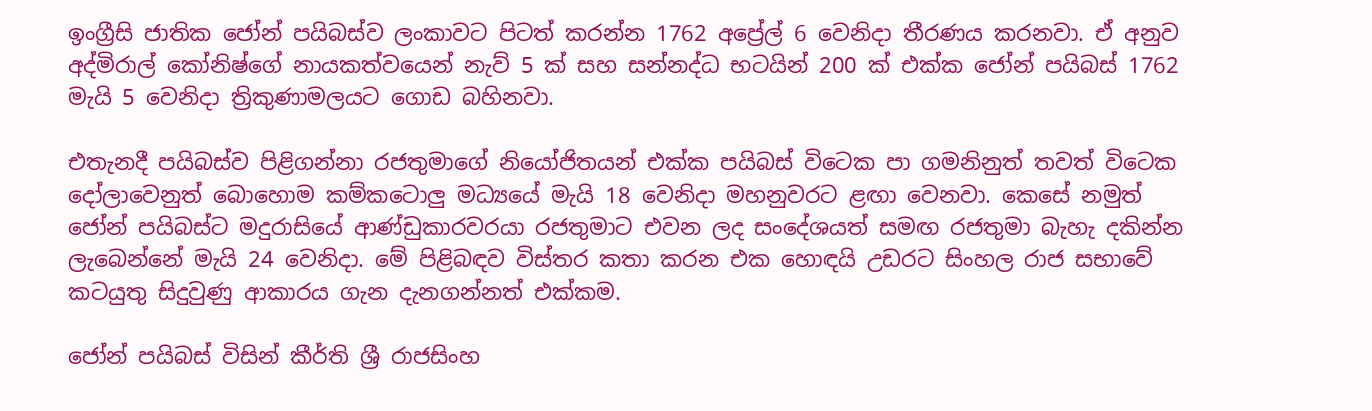ඉංග්‍රීසි ජාතික ජෝන් පයිබස්ව ලංකාවට පිටත් කරන්න 1762 අප්‍රේල් 6 වෙනිදා තීරණය කරනවා. ඒ අනුව අද්මිරාල් කෝනිෂ්ගේ නායකත්වයෙන් නැව් 5 ක් සහ සන්නද්ධ භටයින් 200 ක් එක්ක ජෝන් පයිබස් 1762 මැයි 5 වෙනිදා ත්‍රිකුණාමලයට ගොඩ බහිනවා.

එතැනදී පයිබස්ව පිළිගන්නා රජතුමාගේ නියෝජිතයන් එක්ක පයිබස් විටෙක පා ගමනිනුත් තවත් විටෙක දෝලාවෙනුත් බොහොම කම්කටොලු මධ්‍යයේ මැයි 18 වෙනිදා මහනුවරට ළඟා වෙනවා. කෙසේ නමුත් ජෝන් පයිබස්ට මදුරාසියේ ආණ්ඩුකාරවරයා රජතුමාට එවන ලද සංදේශයත් සමඟ රජතුමා බැහැ දකින්න ලැබෙන්නේ මැයි 24 වෙනිදා. මේ පිළිබඳව විස්තර කතා කරන එක හොඳයි උඩරට සිංහල රාජ සභාවේ කටයුතු සිදුවුණු ආකාරය ගැන දැනගන්නත් එක්කම.

ජෝන් පයිබස් විසින් කීර්ති ශ්‍රී රාජසිංහ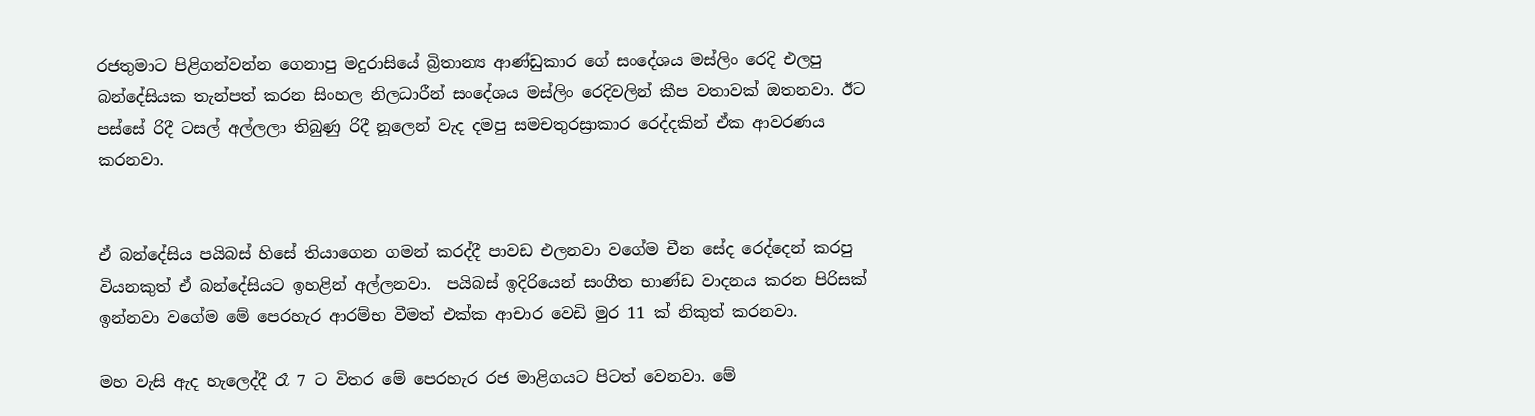රජතුමාට පිළිගන්වන්න ගෙනාපු මදුරාසියේ බ්‍රිතාන්‍ය ආණ්ඩුකාර ගේ සංදේශය මස්ලිං රෙදි එලපු බන්දේසියක තැන්පත් කරන සිංහල නිලධාරීන් සංදේශය මස්ලිං රෙදිවලින් කීප වතාවක් ඔතනවා. ඊට පස්සේ රිදී ටසල් අල්ලලා තිබුණු රිදී නූලෙන් වැද දමපු සමචතුරස්‍රාකාර රෙද්දකින් ඒක ආවරණය කරනවා.


ඒ බන්දේසිය පයිබස් හිසේ තියාගෙන ගමන් කරද්දී පාවඩ එලනවා වගේම චීන සේද රෙද්දෙන් කරපු වියනකුත් ඒ බන්දේසියට ඉහළින් අල්ලනවා.  පයිබස් ඉදිරියෙන් සංගීත භාණ්ඩ වාදනය කරන පිරිසක් ඉන්නවා වගේම මේ පෙරහැර ආරම්භ වීමත් එක්ක ආචාර වෙඩි මුර 11 ක් නිකුත් කරනවා.

මහ වැසි ඇද හැලෙද්දී රෑ 7 ට විතර මේ පෙරහැර රජ මාළිගයට පිටත් වෙනවා. මේ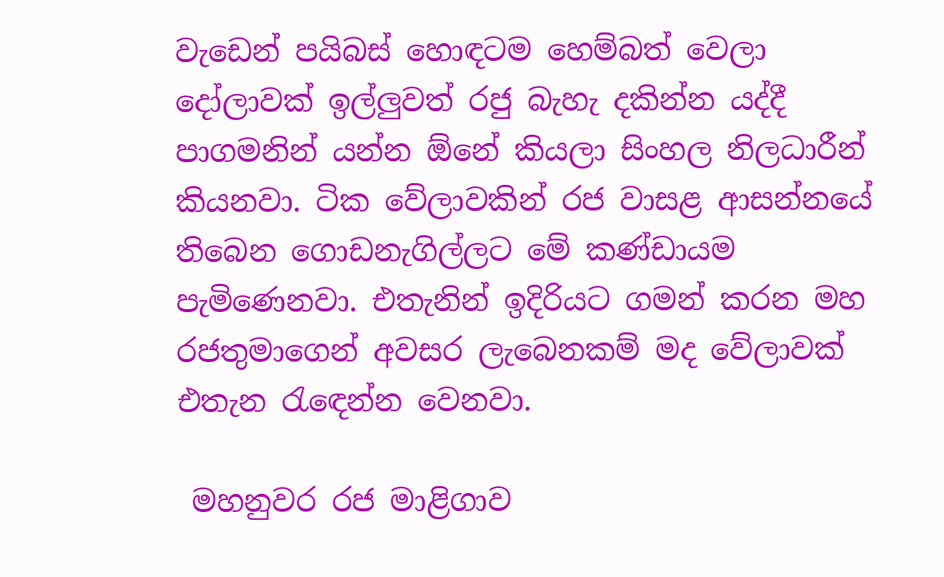වැඩෙන් පයිබස් හොඳටම හෙම්බත් වෙලා දෝලාවක් ඉල්ලුවත් රජු බැහැ දකින්න යද්දී පාගමනින් යන්න ඕනේ කියලා සිංහල නිලධාරීන් කියනවා. ටික වේලාවකින් රජ වාසළ ආසන්නයේ තිබෙන ගොඩනැගිල්ලට මේ කණ්ඩායම පැමිණෙනවා. එතැනින් ඉදිරියට ගමන් කරන මහ රජතුමාගෙන් අවසර ලැබෙනකම් මද වේලාවක් එතැන රැඳෙන්න වෙනවා.

 මහනුවර රජ මාළිගාව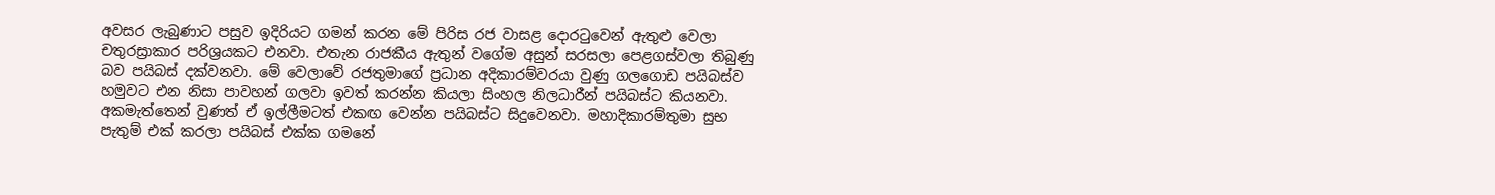අවසර ලැබුණාට පසුව ඉදිරියට ගමන් කරන මේ පිරිස රජ වාසළ දොරටුවෙන් ඇතුළු වෙලා චතුරස්‍රාකාර පරිශ්‍රයකට එනවා. එතැන රාජකීය ඇතුන් වගේම අසුන් සරසලා පෙළගස්වලා තිබුණු බව පයිබස් දක්වනවා. මේ වෙලාවේ රජතුමාගේ ප්‍රධාන අදිකාරම්වරයා වුණු ගලගොඩ පයිබස්ව හමුවට එන නිසා පාවහන් ගලවා ඉවත් කරන්න කියලා සිංහල නිලධාරීන් පයිබස්ට කියනවා. අකමැත්තෙන් වුණත් ඒ ඉල්ලීමටත් එකඟ වෙන්න පයිබස්ට සිදුවෙනවා. මහාදිකාරම්තුමා සුභ පැතුම් එක් කරලා පයිබස් එක්ක ගමනේ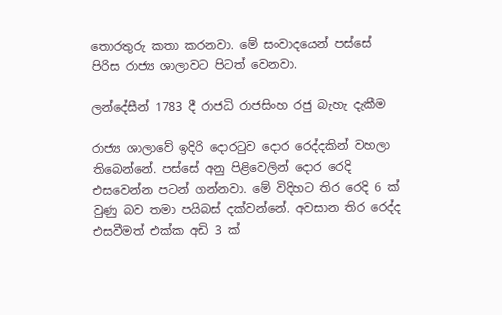තොරතුරු කතා කරනවා. මේ සංවාදයෙන් පස්සේ පිරිස රාජ්‍ය ශාලාවට පිටත් වෙනවා.

ලන්දේසීන් 1783 දී රාජධි රාජසිංහ රජු බැහැ දැකීම

රාජ්‍ය ශාලාවේ ඉදිරි දොරටුව දොර රෙද්දකින් වහලා තිබෙන්නේ. පස්සේ අනු පිළිවෙලින් දොර රෙදි එසවෙන්න පටන් ගන්නවා. මේ විදිහට තිර රෙදි 6 ක් වුණු බව තමා පයිබස් දක්වන්නේ. අවසාන තිර රෙද්ද එසවීමත් එක්ක අඩි 3 ක්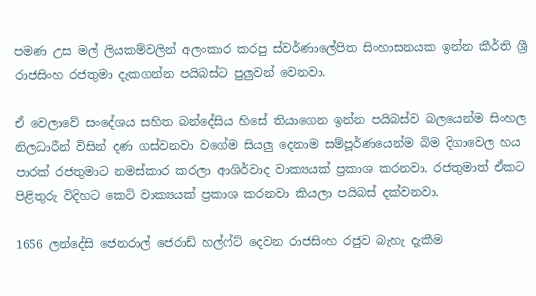පමණ උස මල් ලියකම්වලින් අලංකාර කරපු ස්වර්ණාලේපිත සිංහාසනයක ඉන්න කීර්ති ශ්‍රී රාජසිංහ රජතුමා දැකගන්න පයිබස්ට පුලුවන් වෙනවා.

ඒ වෙලාවේ සංදේශය සහිත බන්දේසිය හිසේ තියාගෙන ඉන්න පයිබස්ව බලයෙන්ම සිංහල නිලධාරීන් විසින් දණ ගස්වනවා වගේම සියලු දෙනාම සම්පූර්ණයෙන්ම බිම දිගාවෙල හය පාරක් රජතුමාට නමස්කාර කරලා ආශිර්වාද වාක්‍යයක් ප්‍රකාශ කරනවා. රජතුමාත් ඒකට පිළිතුරු විදිහට කෙටි වාක්‍යයක් ප්‍රකාශ කරනවා කියලා පයිබස් දක්වනවා.

1656 ලන්දේසි ජෙනරාල් ජෙරාඩ් හල්ෆ්ට් දෙවන රාජසිංහ රජුව බැහැ දැකීම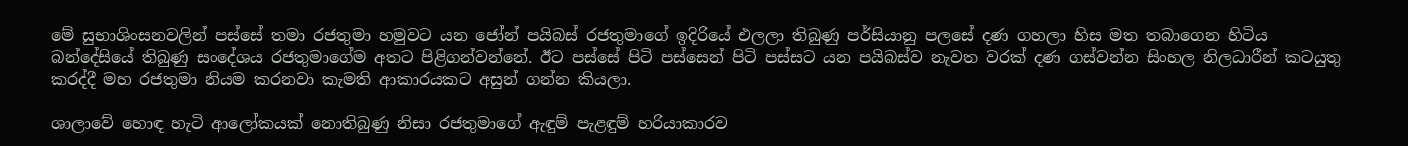මේ සුභාශිංසනවලින් පස්සේ තමා රජතුමා හමුවට යන ජෝන් පයිබස් රජතුමාගේ ඉදිරියේ එලලා තිබුණු පර්සියානු පලසේ දණ ගහලා හිස මත තබාගෙන හිටිය බන්දේසියේ තිබුණු සංදේශය රජතුමාගේම අතට පිළිගන්වන්නේ. ඊට පස්සේ පිටි පස්සෙන් පිටි පස්සට යන පයිබස්ව නැවත වරක් දණ ගස්වන්න සිංහල නිලධාරීන් කටයුතු කරද්දී මහ රජතුමා නියම කරනවා කැමති ආකාරයකට අසුන් ගන්න කියලා.

ශාලාවේ හොඳ හැටි ආලෝකයක් නොතිබුණු නිසා රජතුමාගේ ඇඳුම් පැළඳුම් හරියාකාරව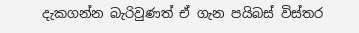දැකගන්න බැරිවුණත් ඒ ගැන පයිබස් විස්තර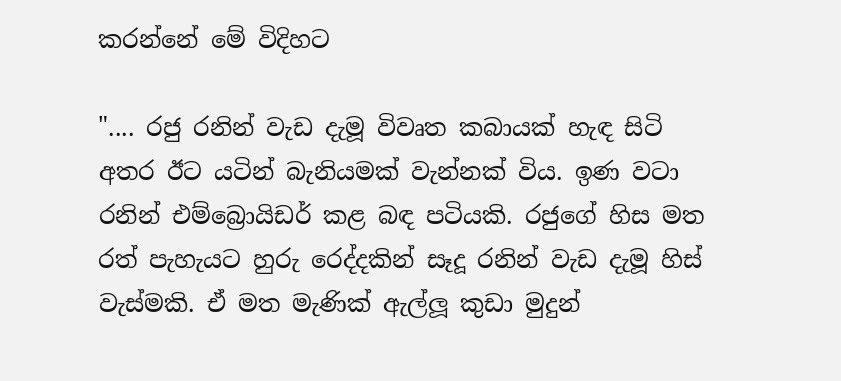කරන්නේ මේ විදිහට

".... රජු රනින් වැඩ දැමූ විවෘත කබායක් හැඳ සිටි අතර ඊට යටින් බැනියමක් වැන්නක් විය. ඉණ වටා රනින් එම්බ්‍රොයිඩර් කළ බඳ පටියකි. රජුගේ හිස මත රත් පැහැයට හුරු රෙද්දකින් සෑදූ රනින් වැඩ දැමූ හිස් වැස්මකි. ඒ මත මැණික් ඇල්ලූ කුඩා මුදුන්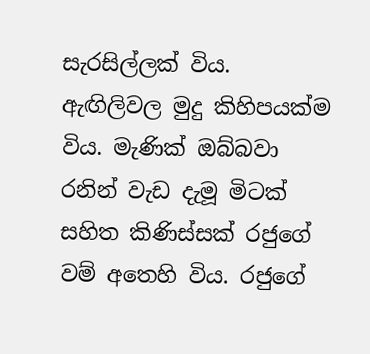සැරසිල්ලක් විය. ඇඟිලිවල මුදු කිහිපයක්ම විය. මැණික් ඔබ්බවා රනින් වැඩ දැමූ මිටක් සහිත කිණිස්සක් රජුගේ වම් අතෙහි විය. රජුගේ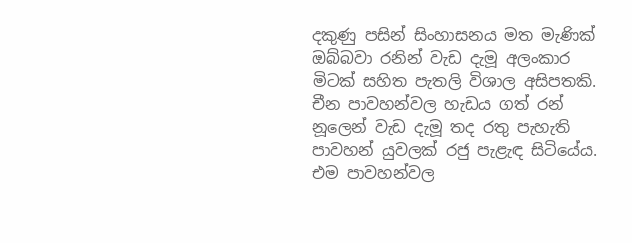දකුණු පසින් සිංහාසනය මත මැණික් ඔබ්බවා රනින් වැඩ දැමූ අලංකාර මිටක් සහිත පැතලි විශාල අසිපතකි. චීන පාවහන්වල හැඩය ගත් රන් නූලෙන් වැඩ දැමූ තද රතු පැහැති පාවහන් යුවලක් රජු පැළැඳ සිටියේය. එම පාවහන්වල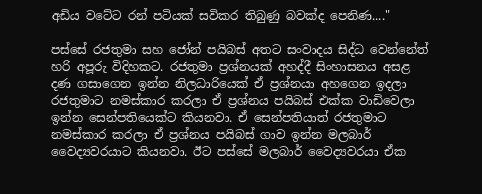අඩිය වටේට රන් පටියක් සවිකර තිබුණු බවක්ද පෙනිණ...."

පස්සේ රජතුමා සහ ජෝන් පයිබස් අතට සංවාදය සිද්ධ වෙන්නේත් හරි අපූරු විදිහකට. රජතුමා ප්‍රශ්නයක් අහද්දී සිංහාසනය අසළ දණ ගසාගෙන ඉන්න නිලධාරියෙක් ඒ ප්‍රශ්නයා අහගෙන ඉදලා රජතුමාට නමස්කාර කරලා ඒ ප්‍රශ්නය පයිබස් එක්ක වාඩිවෙලා ඉන්න සෙන්පතියෙක්ට කියනවා. ඒ සෙන්පතියාත් රජතුමාට නමස්කාර කරලා ඒ ප්‍රශ්නය පයිබස් ගාව ඉන්න මලබාර් වෛද්‍යවරයාට කියනවා. ඊට පස්සේ මලබාර් වෛද්‍යවරයා ඒක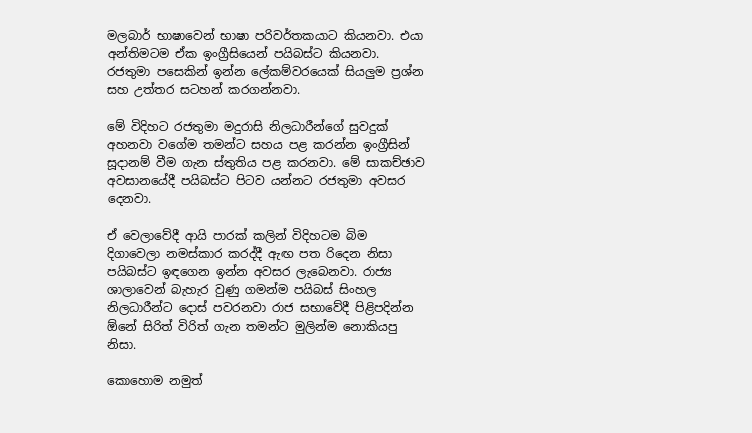මලබාර් භාෂාවෙන් භාෂා පරිවර්තකයාට කියනවා. එයා අන්තිමටම ඒක ඉංග්‍රීසියෙන් පයිබස්ට කියනවා. රජතුමා පසෙකින් ඉන්න ලේකම්වරයෙක් සියලුම ප්‍රශ්න සහ උත්තර සටහන් කරගන්නවා.

මේ විදිහට රජතුමා මදුරාසි නිලධාරීන්ගේ සුවදුක් අහනවා වගේම තමන්ට සහය පළ කරන්න ඉංග්‍රීසින් සූදානම් වීම ගැන ස්තුතිය පළ කරනවා. මේ සාකච්ඡාව අවසානයේදී පයිබස්ට පිටව යන්නට රජතුමා අවසර දෙනවා.

ඒ වෙලාවේදී ආයි පාරක් කලින් විදිහටම බිම දිගාවෙලා නමස්කාර කරද්දී ඇඟ පත රිදෙන නිසා පයිබස්ට ඉඳගෙන ඉන්න අවසර ලැබෙනවා. රාජ්‍ය ශාලාවෙන් බැහැර වුණු ගමන්ම පයිබස් සිංහල නිලධාරීන්ට දොස් පවරනවා රාජ සභාවේදී පිළිපදින්න ඕනේ සිරිත් විරිත් ගැන තමන්ට මුලින්ම නොකියපු නිසා.

කොහොම නමුත්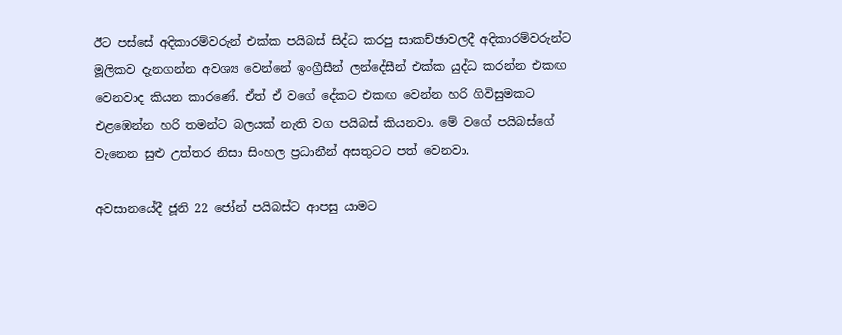ඊට පස්සේ අදිකාරම්වරුන් එක්ක පයිබස් සිද්ධ කරපු සාකච්ඡාවලදී අදිකාරම්වරුන්ට මූලිකව දැනගන්න අවශ්‍ය වෙන්නේ ඉංග්‍රීසීන් ලන්දේසීන් එක්ක යුද්ධ කරන්න එකඟ වෙනවාද කියන කාරණේ. ඒත් ඒ වගේ දේකට එකඟ වෙන්න හරි ගිවිසුමකට එළඹෙන්න හරි තමන්ට බලයක් නැති වග පයිබස් කියනවා. මේ වගේ පයිබස්ගේ වැනෙන සුළු උත්තර නිසා සිංහල ප්‍රධානීන් අසතුටට පත් වෙනවා.

අවසානයේදී ජූනි 22 ජෝන් පයිබස්ට ආපසු යාමට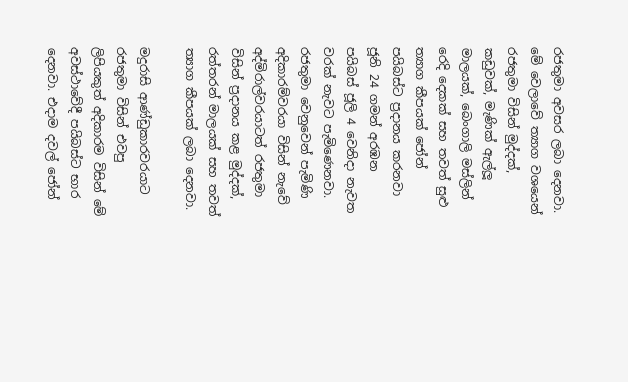රජතුමා අවසර ලබා දෙනවා. මේ වෙලාවේ ත්‍යාග වශයෙන් රජතුමා විසින් මුද්දක්, කඩුවක්, මැණික් ඇල්ලූ මාලයක්, බෙංගාලි මස්ලින් රෙදි දෙකක් සහ තවත් සුළු ත්‍යාග කීපයක් ජෝන් පයිබස්ට ප්‍රදානය කරනවා ජූනි 24 ගමන් අරඹන පයිබස් ජූලි 4 වෙනිදා නැවත වරක් නැවට පැමිණෙනවා. රජතුමා වෙනුවෙන් පැමිණි අදිකාරම්වරයා විසින් නැවේ අද්මිරාල්වරයාටත් රජතුමා විසින් ප්‍රදානය කළ මුද්දක්, රත්තරන් මාලයක් සහ තවත් ත්‍යාග කීපයක් ලබා දෙනවා.

මදුරාසි ආණ්ඩුකාරවරයාට රජතුමා විසින් එවපු ලිපියකුත් අදිකාරම විසින් මේ අවස්ථාවේදී පයිබස්ට භාර දෙනවා. එදාම දවල් ජෝන්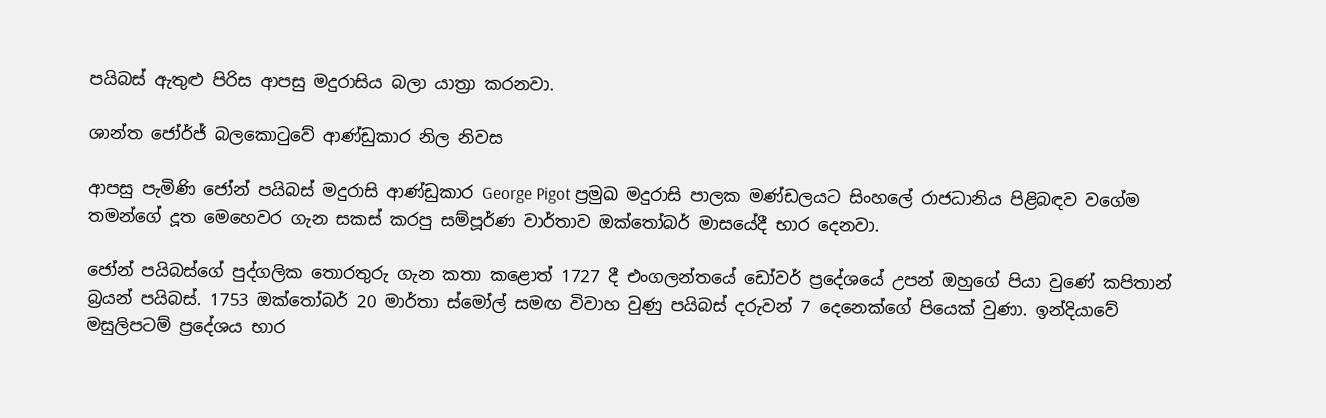පයිබස් ඇතුළු පිරිස ආපසු මදුරාසිය බලා යාත්‍රා කරනවා.

ශාන්ත ජෝර්ජ් බලකොටුවේ ආණ්ඩුකාර නිල නිවස

ආපසු පැමිණි ජෝන් පයිබස් මදුරාසි ආණ්ඩුකාර George Pigot ප්‍රමුඛ මදුරාසි පාලක මණ්ඩලයට සිංහලේ රාජධානිය පිළිබඳව වගේම තමන්ගේ දූත මෙහෙවර ගැන සකස් කරපු සම්පූර්ණ වාර්තාව ඔක්තෝබර් මාසයේදී භාර දෙනවා.

ජෝන් පයිබස්ගේ පුද්ගලික තොරතුරු ගැන කතා කළොත් 1727 දී එංගලන්තයේ ඩෝවර් ප්‍රදේශයේ උපන් ඔහුගේ පියා වුණේ කපිතාන් බ්‍රයන් පයිබස්. 1753 ඔක්තෝබර් 20 මාර්තා ස්මෝල් සමඟ විවාහ වුණු පයිබස් දරුවන් 7 දෙනෙක්ගේ පියෙක් වුණා. ඉන්දියාවේ මසුලිපටම් ප්‍රදේශය භාර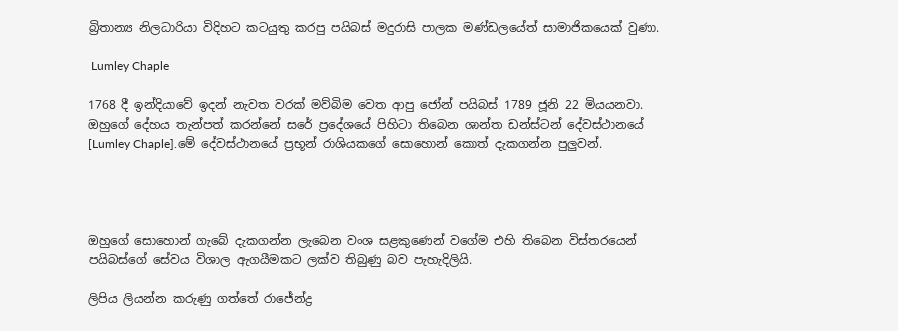බ්‍රිතාන්‍ය නිලධාරියා විදිහට කටයුතු කරපු පයිබස් මදුරාසි පාලක මණ්ඩලයේත් සාමාජිකයෙක් වුණා.

 Lumley Chaple

1768 දී ඉන්දියාවේ ඉදන් නැවත වරක් මව්බිම වෙත ආපු ජෝන් පයිබස් 1789 ජූනි 22 මියයනවා. ඔහුගේ දේහය තැන්පත් කරන්නේ සරේ ප්‍රදේශයේ පිහිටා තිබෙන ශාන්ත ඩන්ස්ටන් දේවස්ථානයේ [Lumley Chaple].මේ දේවස්ථානයේ ප්‍රභූන් රාශියකගේ සොහොන් කොත් දැකගන්න පුලුවන්.




ඔහුගේ සොහොන් ගැබේ දැකගන්න ලැබෙන වංශ සළකුණෙන් වගේම එහි තිබෙන විස්තරයෙන් පයිබස්ගේ සේවය විශාල ඇගයීමකට ලක්ව තිබුණු බව පැහැදිලියි.

ලිපිය ලියන්න කරුණු ගත්තේ රාජේන්ද්‍ර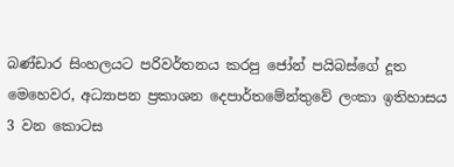බණ්ඩාර සිංහලයට පරිවර්තනය කරපු ජෝන් පයිබස්ගේ දූත මෙහෙවර, අධ්‍යාපන ප්‍රකාශන දෙපාර්තමේන්තුවේ ලංකා ඉතිහාසය 3 වන කොටස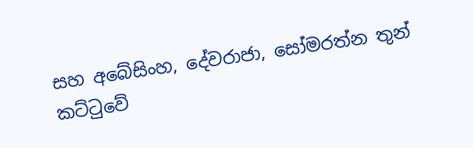සහ අබේසිංහ, දේවරාජා, සෝමරත්න තුන් කට්ටුවේ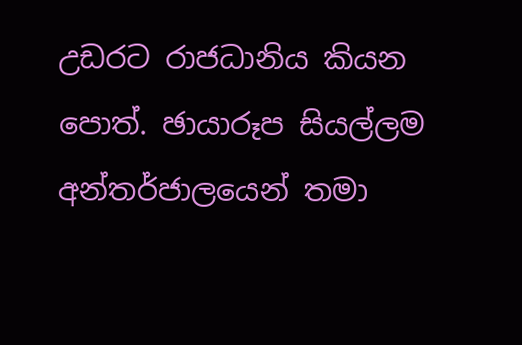උඩරට රාජධානිය කියන පොත්. ඡායාරූප සියල්ලම අන්තර්ජාලයෙන් තමා